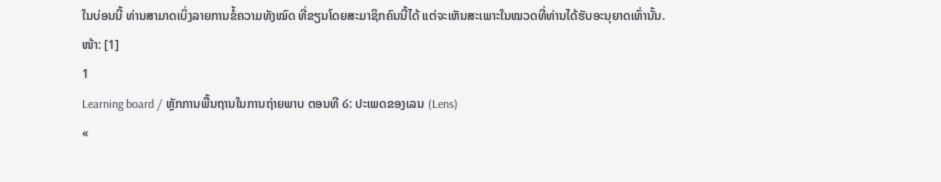ໃນບ່ອນນີ້ ທ່ານສາມາດເບິ່ງລາຍການຂໍ້ຄວາມທັງໝົດ ທີ່ຂຽນໂດຍສະມາຊິກຄົນນີ້ໄດ້ ແຕ່ຈະເຫັນສະເພາະໃນໝວດທີ່ທ່ານໄດ້ຮັບອະນຸຍາດເທົ່ານັ້ນ.
ໜ້າ: [1]
1
Learning board / ຫຼັກການພື້ນຖານໃນການຖ່າຍພາບ ຕອນທີ ໒: ປະເພດຂອງເລນ (Lens)
«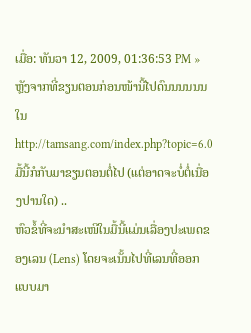ເມື່ອ: ທັນວາ 12, 2009, 01:36:53 PM »
ຫຼັງຈາກທີ່ຂຽນຕອນກ່ອນໜ້ານີ້ໄປດົນນນນນນ ໃນ http://tamsang.com/index.php?topic=6.0 ມື້ນີ້ກໍກັບມາຂຽນຕອນຕໍ່ໄປ (ແຕ່ອາດຈະບໍ່ຕໍ່ເນື່ອງປານໃດ) ..
ຫົວຂໍ້ທີ່ຈະນຳສະເໜີໃນມື້ນີ້ແມ່ນເລື່ອງປະເພດຂອງເລນ (Lens) ໂດຍຈະເນັ້ນໄປທີ່ເລນທີ່ອອກແບບມາ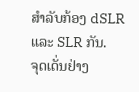ສຳລັບກ້ອງ dSLR ແລະ SLR ກັນ.
ຈຸດເດັ່ນຢ່າງ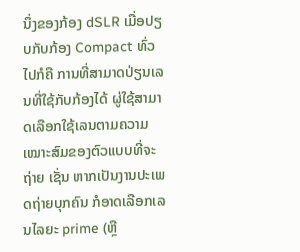ນຶ່ງຂອງກ້ອງ dSLR ເມື່ອປຽບກັບກ້ອງ Compact ທົ່ວໄປກໍຄື ການທີ່ສາມາດປ່ຽນເລນທີ່ໃຊ້ກັບກ້ອງໄດ້ ຜູ່ໃຊ້ສາມາດເລືອກໃຊ້ເລນຕາມຄວາມເໝາະສົມຂອງຕົວແບບທີ່ຈະຖ່າຍ ເຊັ່ນ ຫາກເປັນງານປະເພດຖ່າຍບຸກຄົນ ກໍອາດເລືອກເລນໄລຍະ prime (ຫຼື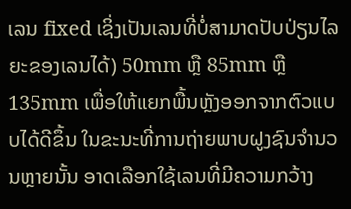ເລນ fixed ເຊິ່ງເປັນເລນທີ່ບໍ່ສາມາດປັບປ່ຽນໄລຍະຂອງເລນໄດ້) 50mm ຫຼື 85mm ຫຼື 135mm ເພື່ອໃຫ້ແຍກພື້ນຫຼັງອອກຈາກຕົວແບບໄດ້ດີຂຶ້ນ ໃນຂະນະທີ່ການຖ່າຍພາບຝູງຊົນຈຳນວນຫຼາຍນັ້ນ ອາດເລືອກໃຊ້ເລນທີ່ມີຄວາມກວ້າງ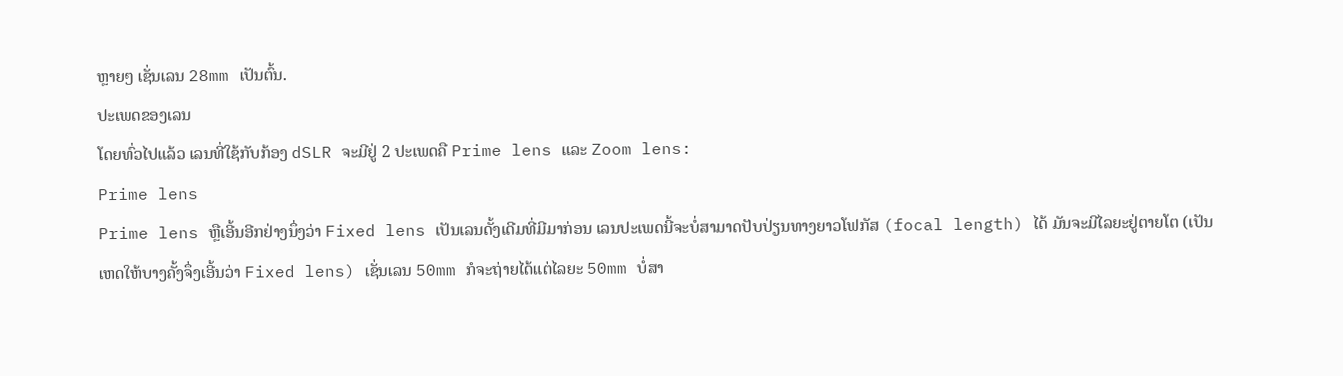ຫຼາຍໆ ເຊັ່ນເລນ 28mm ເປັນຕົ້ນ.
ປະເພດຂອງເລນ
ໂດຍທົ່ວໄປແລ້ວ ເລນທີ່ໃຊ້ກັບກ້ອງ dSLR ຈະມີຢູ່ 2 ປະເພດຄື Prime lens ແລະ Zoom lens:
Prime lens
Prime lens ຫຼືເອີ້ນອີກຢ່າງນຶ່ງວ່າ Fixed lens ເປັນເລນດັ້ງເດີມທີ່ມີມາກ່ອນ ເລນປະເພດນີ້ຈະບໍ່ສາມາດປັບປ່ຽນທາງຍາວໂຟກັສ (focal length) ໄດ້ ມັນຈະມີໄລຍະຢູ່ຕາຍໂຕ (ເປັນເຫດໃຫ້ບາງຄັ້ງຈຶ່ງເອີ້ນວ່າ Fixed lens) ເຊັ່ນເລນ 50mm ກໍຈະຖ່າຍໄດ້ແຕ່ໄລຍະ 50mm ບໍ່ສາ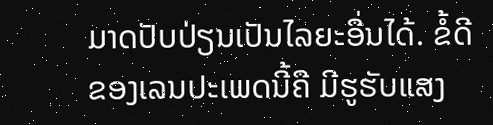ມາດປັບປ່ຽນເປັນໄລຍະອື່ນໄດ້. ຂໍ້ດີຂອງເລນປະເພດນີ້ຄື ມີຮູຮັບແສງ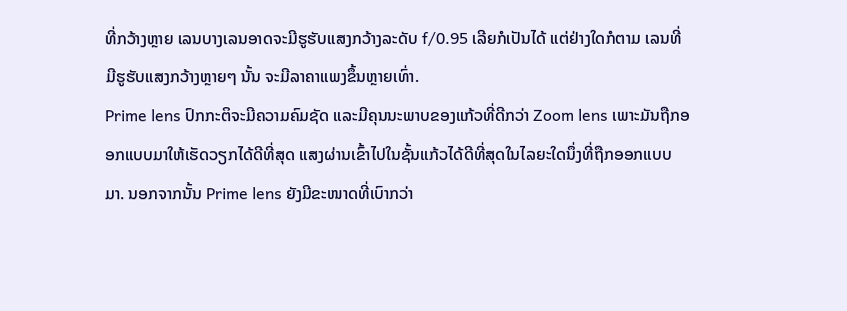ທີ່ກວ້າງຫຼາຍ ເລນບາງເລນອາດຈະມີຮູຮັບແສງກວ້າງລະດັບ f/0.95 ເລີຍກໍເປັນໄດ້ ແຕ່ຢ່າງໃດກໍຕາມ ເລນທີ່ມີຮູຮັບແສງກວ້າງຫຼາຍໆ ນັ້ນ ຈະມີລາຄາແພງຂຶ້ນຫຼາຍເທົ່າ.
Prime lens ປົກກະຕິຈະມີຄວາມຄົມຊັດ ແລະມີຄຸນນະພາບຂອງແກ້ວທີ່ດີກວ່າ Zoom lens ເພາະມັນຖືກອອກແບບມາໃຫ້ເຮັດວຽກໄດ້ດີທີ່ສຸດ ແສງຜ່ານເຂົ້າໄປໃນຊັ້ນແກ້ວໄດ້ດີທີ່ສຸດໃນໄລຍະໃດນຶ່ງທີ່ຖືກອອກແບບມາ. ນອກຈາກນັ້ນ Prime lens ຍັງມີຂະໜາດທີ່ເບົາກວ່າ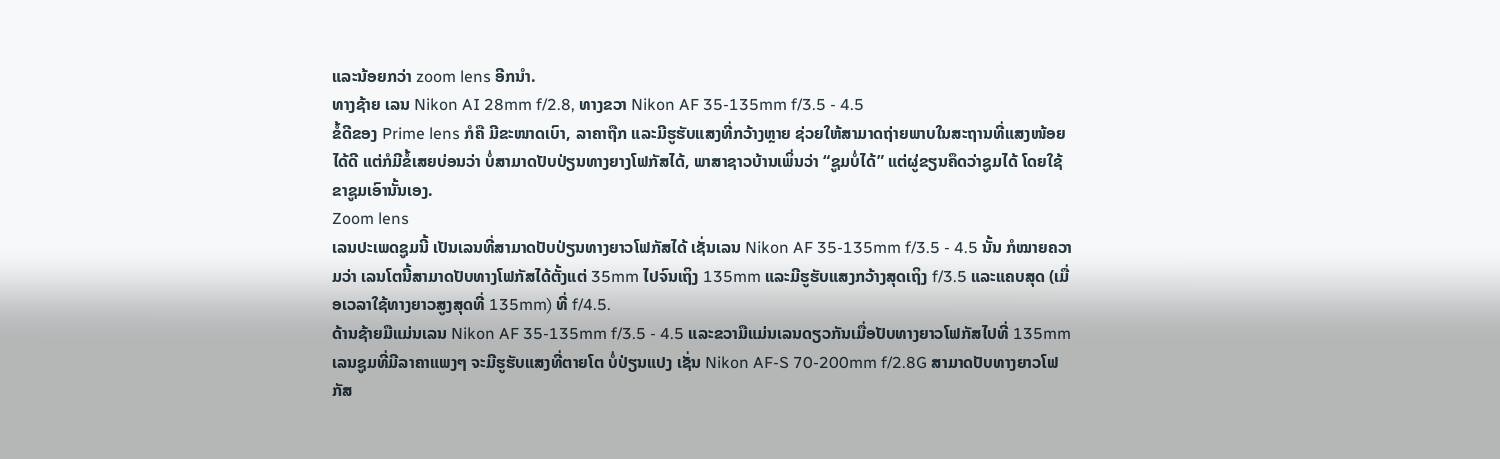ແລະນ້ອຍກວ່າ zoom lens ອີກນຳ.
ທາງຊ້າຍ ເລນ Nikon AI 28mm f/2.8, ທາງຂວາ Nikon AF 35-135mm f/3.5 - 4.5
ຂໍ້ດີຂອງ Prime lens ກໍຄື ມີຂະໜາດເບົາ, ລາຄາຖືກ ແລະມີຮູຮັບແສງທີ່ກວ້າງຫຼາຍ ຊ່ວຍໃຫ້ສາມາດຖ່າຍພາບໃນສະຖານທີ່ແສງໜ້ອຍໄດ້ດີ ແຕ່ກໍມີຂໍ້ເສຍບ່ອນວ່າ ບໍ່ສາມາດປັບປ່ຽນທາງຍາງໂຟກັສໄດ້, ພາສາຊາວບ້ານເພິ່ນວ່າ “ຊູມບໍ່ໄດ້” ແຕ່ຜູ່ຂຽນຄຶດວ່າຊູມໄດ້ ໂດຍໃຊ້ຂາຊູມເອົານັ້ນເອງ.
Zoom lens
ເລນປະເພດຊູມນີ້ ເປັນເລນທີ່ສາມາດປັບປ່ຽນທາງຍາວໂຟກັສໄດ້ ເຊັ່ນເລນ Nikon AF 35-135mm f/3.5 - 4.5 ນັ້ນ ກໍໝາຍຄວາມວ່າ ເລນໂຕນີ້ສາມາດປັບທາງໂຟກັສໄດ້ຕັ້ງແຕ່ 35mm ໄປຈົນເຖິງ 135mm ແລະມີຮູຮັບແສງກວ້າງສຸດເຖິງ f/3.5 ແລະແຄບສຸດ (ເມື່ອເວລາໃຊ້ທາງຍາວສູງສຸດທີ່ 135mm) ທີ່ f/4.5.
ດ້ານຊ້າຍມືແມ່ນເລນ Nikon AF 35-135mm f/3.5 - 4.5 ແລະຂວາມືແມ່ນເລນດຽວກັນເມື່ອປັບທາງຍາວໂຟກັສໄປທີ່ 135mm
ເລນຊູມທີ່ມີລາຄາແພງໆ ຈະມີຮູຮັບແສງທີ່ຕາຍໂຕ ບໍ່ປ່ຽນແປງ ເຊັ່ນ Nikon AF-S 70-200mm f/2.8G ສາມາດປັບທາງຍາວໂຟກັສ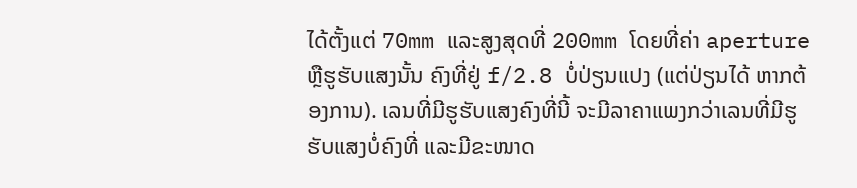ໄດ້ຕັ້ງແຕ່ 70mm ແລະສູງສຸດທີ່ 200mm ໂດຍທີ່ຄ່າ aperture ຫຼືຮູຮັບແສງນັ້ນ ຄົງທີ່ຢູ່ f/2.8 ບໍ່ປ່ຽນແປງ (ແຕ່ປ່ຽນໄດ້ ຫາກຕ້ອງການ). ເລນທີ່ມີຮູຮັບແສງຄົງທີ່ນີ້ ຈະມີລາຄາແພງກວ່າເລນທີ່ມີຮູຮັບແສງບໍ່ຄົງທີ່ ແລະມີຂະໜາດ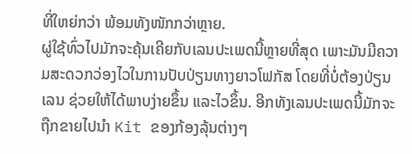ທີ່ໃຫຍ່ກວ່າ ພ້ອມທັງໜັກກວ່າຫຼາຍ.
ຜູ່ໃຊ້ທົ່ວໄປມັກຈະຄຸ້ນເຄີຍກັບເລນປະເພດນີ້ຫຼາຍທີ່ສຸດ ເພາະມັນມີຄວາມສະດວກວ່ອງໄວໃນການປັບປ່ຽນທາງຍາວໂຟກັສ ໂດຍທີ່ບໍ່ຕ້ອງປ່ຽນເລນ ຊ່ວຍໃຫ້ໄດ້ພາບງ່າຍຂຶ້ນ ແລະໄວຂຶ້ນ. ອີກທັງເລນປະເພດນີ້ມັກຈະຖືກຂາຍໄປນຳ Kit ຂອງກ້ອງລຸ້ນຕ່າງໆ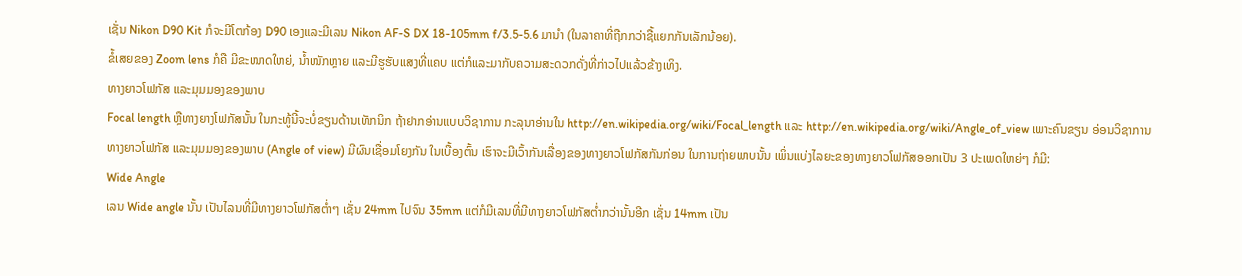ເຊັ່ນ Nikon D90 Kit ກໍຈະມີໂຕກ້ອງ D90 ເອງແລະມີເລນ Nikon AF-S DX 18-105mm f/3.5-5.6 ມານຳ (ໃນລາຄາທີ່ຖືກກວ່າຊື້ແຍກກັນເລັກນ້ອຍ).
ຂໍ້ເສຍຂອງ Zoom lens ກໍຄື ມີຂະໜາດໃຫຍ່, ນ້ຳໜັກຫຼາຍ ແລະມີຮູຮັບແສງທີ່ແຄບ ແຕ່ກໍແລະມາກັບຄວາມສະດວກດັ່ງທີ່ກ່າວໄປແລ້ວຂ້າງເທິງ.
ທາງຍາວໂຟກັສ ແລະມຸມມອງຂອງພາບ
Focal length ຫຼືທາງຍາງໂຟກັສນັ້ນ ໃນກະທູ້ນີ້ຈະບໍ່ຂຽນດ້ານເທັກນິກ ຖ້າຢາກອ່ານແບບວິຊາການ ກະລຸນາອ່ານໃນ http://en.wikipedia.org/wiki/Focal_length ແລະ http://en.wikipedia.org/wiki/Angle_of_view ເພາະຄົນຂຽນ ອ່ອນວິຊາການ
ທາງຍາວໂຟກັສ ແລະມຸມມອງຂອງພາບ (Angle of view) ມີຜົນເຊື່ອມໂຍງກັນ ໃນເບື້ອງຕົ້ນ ເຮົາຈະມີເວົ້າກັນເລື່ອງຂອງທາງຍາວໂຟກັສກັນກ່ອນ ໃນການຖ່າຍພາບນັ້ນ ເພິ່ນແບ່ງໄລຍະຂອງທາງຍາວໂຟກັສອອກເປັນ 3 ປະເພດໃຫຍ່ໆ ກໍມີ:
Wide Angle
ເລນ Wide angle ນັ້ນ ເປັນໄລນທີ່ມີທາງຍາວໂຟກັສຕ່ຳໆ ເຊັ່ນ 24mm ໄປຈົນ 35mm ແຕ່ກໍມີເລນທີ່ມີທາງຍາວໂຟກັສຕ່ຳກວ່ານັ້ນອີກ ເຊັ່ນ 14mm ເປັນ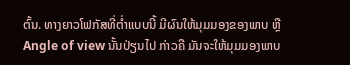ຕົ້ນ. ທາງຍາວໂຟກັສທີ່ຕ່ຳແບບນີ້ ມີຜົນໃຫ້ມຸມມອງຂອງພາບ ຫຼື Angle of view ນັ້ນປ່ຽນໄປ ກ່າວຄື ມັນຈະໃຫ້ມຸມມອງພາບ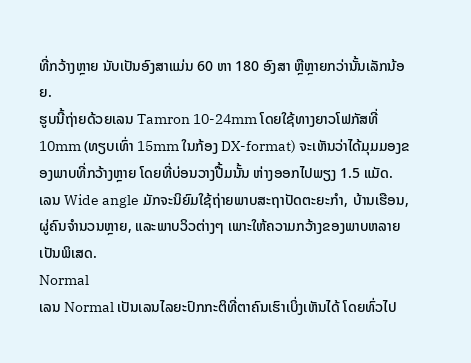ທີ່ກວ້າງຫຼາຍ ນັບເປັນອົງສາແມ່ນ 60 ຫາ 180 ອົງສາ ຫຼືຫຼາຍກວ່ານັ້ນເລັກນ້ອຍ.
ຮູບນີ້ຖ່າຍດ້ວຍເລນ Tamron 10-24mm ໂດຍໃຊ້ທາງຍາວໂຟກັສທີ່ 10mm (ທຽບເທົ່າ 15mm ໃນກ້ອງ DX-format) ຈະເຫັນວ່າໄດ້ມຸມມອງຂອງພາບທີ່ກວ້າງຫຼາຍ ໂດຍທີ່ບ່ອນວາງປື້ມນັ້ນ ຫ່າງອອກໄປພຽງ 1.5 ແມັດ.
ເລນ Wide angle ມັກຈະນິຍົມໃຊ້ຖ່າຍພາບສະຖາປັດຕະຍະກຳ, ບ້ານເຮືອນ, ຜູ່ຄົນຈຳນວນຫຼາຍ, ແລະພາບວິວຕ່າງໆ ເພາະໃຫ້ຄວາມກວ້າງຂອງພາບຫລາຍເປັນພິເສດ.
Normal
ເລນ Normal ເປັນເລນໄລຍະປົກກະຕິທີ່ຕາຄົນເຮົາເບິ່ງເຫັນໄດ້ ໂດຍທົ່ວໄປ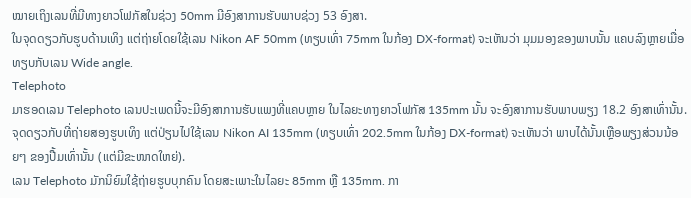ໝາຍເຖິງເລນທີ່ມີທາງຍາວໂຟກັສໃນຊ່ວງ 50mm ມີອົງສາການຮັບພາບຊ່ວງ 53 ອົງສາ.
ໃນຈຸດດຽວກັບຮູບດ້ານເທິງ ແຕ່ຖ່າຍໂດຍໃຊ້ເລນ Nikon AF 50mm (ທຽບເທົ່າ 75mm ໃນກ້ອງ DX-format) ຈະເຫັນວ່າ ມຸມມອງຂອງພາບນັ້ນ ແຄບລົງຫຼາຍເມື່ອທຽບກັບເລນ Wide angle.
Telephoto
ມາຮອດເລນ Telephoto ເລນປະເພດນີ້ຈະມີອົງສາການຮັບແພງທີ່ແຄບຫຼາຍ ໃນໄລຍະທາງຍາວໂຟກັສ 135mm ນັ້ນ ຈະອົງສາການຮັບພາບພຽງ 18.2 ອົງສາເທົ່ານັ້ນ.
ຈຸດດຽວກັບທີ່ຖ່າຍສອງຮູບເທິງ ແຕ່ປ່ຽນໄປໃຊ້ເລນ Nikon AI 135mm (ທຽບເທົ່າ 202.5mm ໃນກ້ອງ DX-format) ຈະເຫັນວ່າ ພາບໄດ້ນັ້ນເຫຼືອພຽງສ່ວນນ້ອຍໆ ຂອງປື້ມເທົ່ານັ້ນ (ແຕ່ມີຂະໜາດໃຫຍ່).
ເລນ Telephoto ມັກນິຍົມໃຊ້ຖ່າຍຮູບບຸກຄົນ ໂດຍສະເພາະໃນໄລຍະ 85mm ຫຼື 135mm. ກາ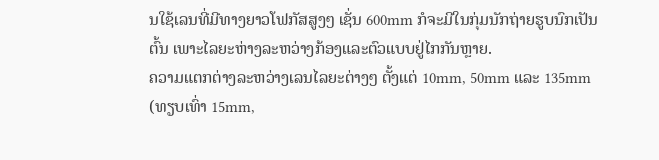ນໃຊ້ເລນທີ່ມີທາງຍາວໂຟກັສສູງໆ ເຊັ່ນ 600mm ກໍຈະມີໃນກຸ່ມນັກຖ່າຍຮູບນົກເປັນຕົ້ນ ເພາະໄລຍະຫ່າງລະຫວ່າງກ້ອງແລະຕົວແບບຢູ່ໄກກັນຫຼາຍ.
ຄວາມແຕກຕ່າງລະຫວ່າງເລນໄລຍະຕ່າງໆ ຕັ້ງແຕ່ 10mm, 50mm ແລະ 135mm (ທຽບເທົ່າ 15mm,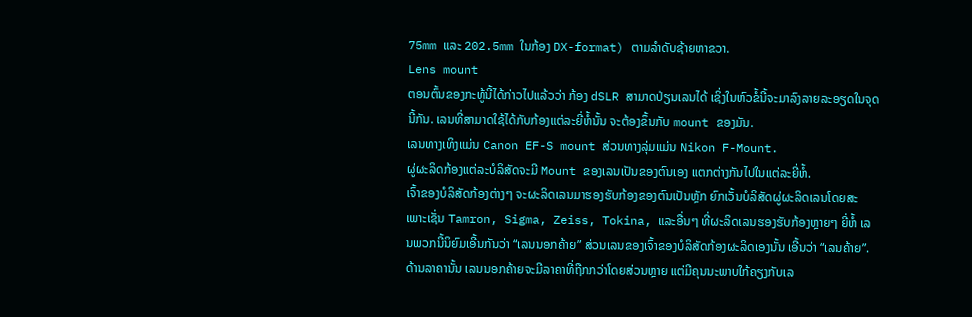75mm ແລະ 202.5mm ໃນກ້ອງ DX-format) ຕາມລຳດັບຊ້າຍຫາຂວາ.
Lens mount
ຕອນຕົ້ນຂອງກະທູ້ນີ້ໄດ້ກ່າວໄປແລ້ວວ່າ ກ້ອງ dSLR ສາມາດປ່ຽນເລນໄດ້ ເຊິ່ງໃນຫົວຂໍ້ນີ້ຈະມາລົງລາຍລະອຽດໃນຈຸດນີ້ກັນ. ເລນທີ່ສາມາດໃຊ້ໄດ້ກັບກ້ອງແຕ່ລະຍີ່ຫໍ້ນັ້ນ ຈະຕ້ອງຂຶ້ນກັບ mount ຂອງມັນ.
ເລນທາງເທິງແມ່ນ Canon EF-S mount ສ່ວນທາງລຸ່ມແມ່ນ Nikon F-Mount.
ຜູ່ຜະລິດກ້ອງແຕ່ລະບໍລິສັດຈະມີ Mount ຂອງເລນເປັນຂອງຕົນເອງ ແຕກຕ່າງກັນໄປໃນແຕ່ລະຍີ່ຫໍ້.
ເຈົ້າຂອງບໍລິສັດກ້ອງຕ່າງໆ ຈະຜະລິດເລນມາຮອງຮັບກ້ອງຂອງຕົນເປັນຫຼັກ ຍົກເວັ້ນບໍລິສັດຜູ່ຜະລິດເລນໂດຍສະເພາະເຊັ່ນ Tamron, Sigma, Zeiss, Tokina, ແລະອື່ນໆ ທີ່ຜະລິດເລນຮອງຮັບກ້ອງຫຼາຍໆ ຍີ່ຫໍ້ ເລນພວກນີ້ນິຍົມເອີ້ນກັນວ່າ “ເລນນອກຄ້າຍ” ສ່ວນເລນຂອງເຈົ້າຂອງບໍລິສັດກ້ອງຜະລິດເອງນັ້ນ ເອີ້ນວ່າ “ເລນຄ້າຍ”. ດ້ານລາຄານັ້ນ ເລນນອກຄ້າຍຈະມີລາຄາທີ່ຖືກກວ່າໂດຍສ່ວນຫຼາຍ ແຕ່ມີຄຸນນະພາບໃກ້ຄຽງກັບເລ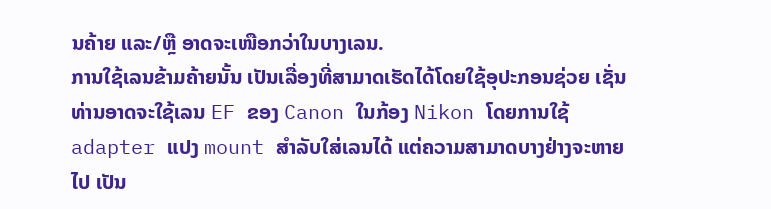ນຄ້າຍ ແລະ/ຫຼື ອາດຈະເໜືອກວ່າໃນບາງເລນ.
ການໃຊ້ເລນຂ້າມຄ້າຍນັ້ນ ເປັນເລື່ອງທີ່ສາມາດເຮັດໄດ້ໂດຍໃຊ້ອຸປະກອນຊ່ວຍ ເຊັ່ນທ່ານອາດຈະໃຊ້ເລນ EF ຂອງ Canon ໃນກ້ອງ Nikon ໂດຍການໃຊ້ adapter ແປງ mount ສຳລັບໃສ່ເລນໄດ້ ແຕ່ຄວາມສາມາດບາງຢ່າງຈະຫາຍໄປ ເປັນ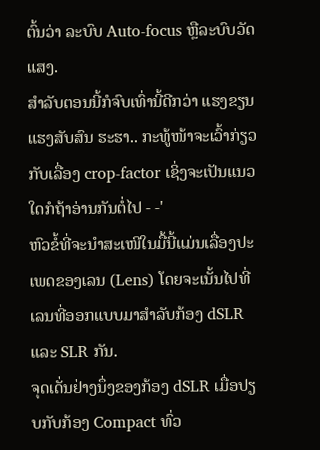ຕົ້ນວ່າ ລະບົບ Auto-focus ຫຼືລະບົບວັດແສງ.
ສຳລັບຕອນນີ້ກໍຈົບເທົ່ານີ້ດີກວ່າ ແຮງຂຽນແຮງສັບສົນ ຮະຮາ.. ກະທູ້ໜ້າຈະເວົ້າກ່ຽວກັບເລື່ອງ crop-factor ເຊິ່ງຈະເປັນແນວໃດກໍຖ້າອ່ານກັນຕໍ່ໄປ - -'
ຫົວຂໍ້ທີ່ຈະນຳສະເໜີໃນມື້ນີ້ແມ່ນເລື່ອງປະເພດຂອງເລນ (Lens) ໂດຍຈະເນັ້ນໄປທີ່ເລນທີ່ອອກແບບມາສຳລັບກ້ອງ dSLR ແລະ SLR ກັນ.
ຈຸດເດັ່ນຢ່າງນຶ່ງຂອງກ້ອງ dSLR ເມື່ອປຽບກັບກ້ອງ Compact ທົ່ວ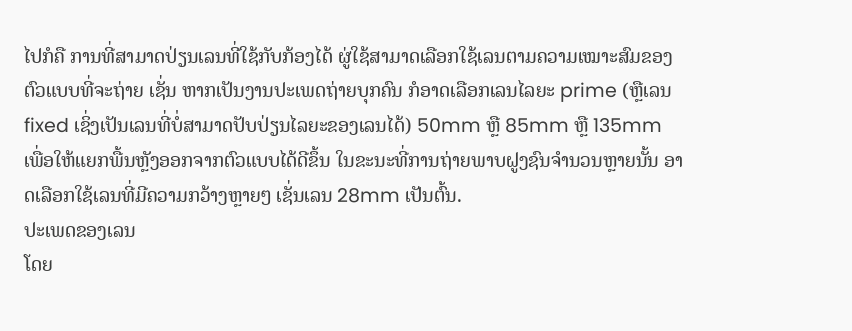ໄປກໍຄື ການທີ່ສາມາດປ່ຽນເລນທີ່ໃຊ້ກັບກ້ອງໄດ້ ຜູ່ໃຊ້ສາມາດເລືອກໃຊ້ເລນຕາມຄວາມເໝາະສົມຂອງຕົວແບບທີ່ຈະຖ່າຍ ເຊັ່ນ ຫາກເປັນງານປະເພດຖ່າຍບຸກຄົນ ກໍອາດເລືອກເລນໄລຍະ prime (ຫຼືເລນ fixed ເຊິ່ງເປັນເລນທີ່ບໍ່ສາມາດປັບປ່ຽນໄລຍະຂອງເລນໄດ້) 50mm ຫຼື 85mm ຫຼື 135mm ເພື່ອໃຫ້ແຍກພື້ນຫຼັງອອກຈາກຕົວແບບໄດ້ດີຂຶ້ນ ໃນຂະນະທີ່ການຖ່າຍພາບຝູງຊົນຈຳນວນຫຼາຍນັ້ນ ອາດເລືອກໃຊ້ເລນທີ່ມີຄວາມກວ້າງຫຼາຍໆ ເຊັ່ນເລນ 28mm ເປັນຕົ້ນ.
ປະເພດຂອງເລນ
ໂດຍ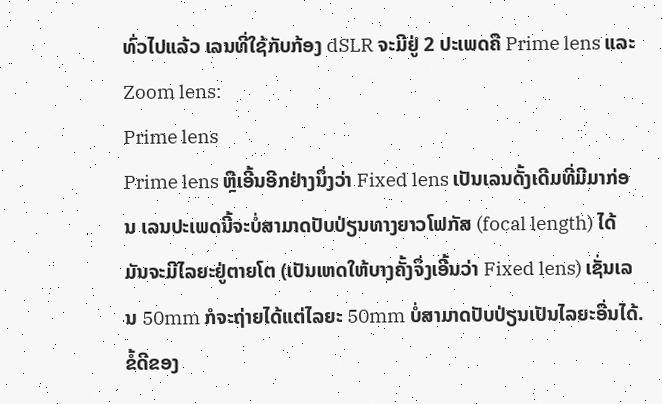ທົ່ວໄປແລ້ວ ເລນທີ່ໃຊ້ກັບກ້ອງ dSLR ຈະມີຢູ່ 2 ປະເພດຄື Prime lens ແລະ Zoom lens:
Prime lens
Prime lens ຫຼືເອີ້ນອີກຢ່າງນຶ່ງວ່າ Fixed lens ເປັນເລນດັ້ງເດີມທີ່ມີມາກ່ອນ ເລນປະເພດນີ້ຈະບໍ່ສາມາດປັບປ່ຽນທາງຍາວໂຟກັສ (focal length) ໄດ້ ມັນຈະມີໄລຍະຢູ່ຕາຍໂຕ (ເປັນເຫດໃຫ້ບາງຄັ້ງຈຶ່ງເອີ້ນວ່າ Fixed lens) ເຊັ່ນເລນ 50mm ກໍຈະຖ່າຍໄດ້ແຕ່ໄລຍະ 50mm ບໍ່ສາມາດປັບປ່ຽນເປັນໄລຍະອື່ນໄດ້. ຂໍ້ດີຂອງ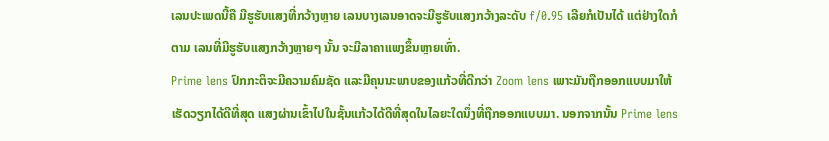ເລນປະເພດນີ້ຄື ມີຮູຮັບແສງທີ່ກວ້າງຫຼາຍ ເລນບາງເລນອາດຈະມີຮູຮັບແສງກວ້າງລະດັບ f/0.95 ເລີຍກໍເປັນໄດ້ ແຕ່ຢ່າງໃດກໍຕາມ ເລນທີ່ມີຮູຮັບແສງກວ້າງຫຼາຍໆ ນັ້ນ ຈະມີລາຄາແພງຂຶ້ນຫຼາຍເທົ່າ.
Prime lens ປົກກະຕິຈະມີຄວາມຄົມຊັດ ແລະມີຄຸນນະພາບຂອງແກ້ວທີ່ດີກວ່າ Zoom lens ເພາະມັນຖືກອອກແບບມາໃຫ້ເຮັດວຽກໄດ້ດີທີ່ສຸດ ແສງຜ່ານເຂົ້າໄປໃນຊັ້ນແກ້ວໄດ້ດີທີ່ສຸດໃນໄລຍະໃດນຶ່ງທີ່ຖືກອອກແບບມາ. ນອກຈາກນັ້ນ Prime lens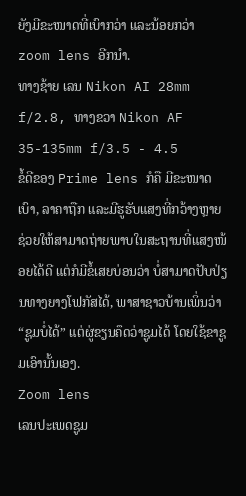ຍັງມີຂະໜາດທີ່ເບົາກວ່າ ແລະນ້ອຍກວ່າ zoom lens ອີກນຳ.
ທາງຊ້າຍ ເລນ Nikon AI 28mm f/2.8, ທາງຂວາ Nikon AF 35-135mm f/3.5 - 4.5
ຂໍ້ດີຂອງ Prime lens ກໍຄື ມີຂະໜາດເບົາ, ລາຄາຖືກ ແລະມີຮູຮັບແສງທີ່ກວ້າງຫຼາຍ ຊ່ວຍໃຫ້ສາມາດຖ່າຍພາບໃນສະຖານທີ່ແສງໜ້ອຍໄດ້ດີ ແຕ່ກໍມີຂໍ້ເສຍບ່ອນວ່າ ບໍ່ສາມາດປັບປ່ຽນທາງຍາງໂຟກັສໄດ້, ພາສາຊາວບ້ານເພິ່ນວ່າ “ຊູມບໍ່ໄດ້” ແຕ່ຜູ່ຂຽນຄຶດວ່າຊູມໄດ້ ໂດຍໃຊ້ຂາຊູມເອົານັ້ນເອງ.
Zoom lens
ເລນປະເພດຊູມ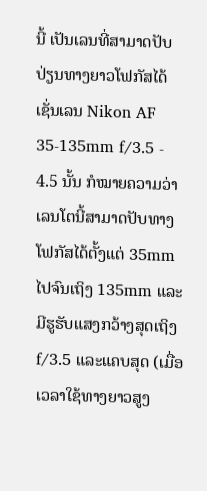ນີ້ ເປັນເລນທີ່ສາມາດປັບປ່ຽນທາງຍາວໂຟກັສໄດ້ ເຊັ່ນເລນ Nikon AF 35-135mm f/3.5 - 4.5 ນັ້ນ ກໍໝາຍຄວາມວ່າ ເລນໂຕນີ້ສາມາດປັບທາງໂຟກັສໄດ້ຕັ້ງແຕ່ 35mm ໄປຈົນເຖິງ 135mm ແລະມີຮູຮັບແສງກວ້າງສຸດເຖິງ f/3.5 ແລະແຄບສຸດ (ເມື່ອເວລາໃຊ້ທາງຍາວສູງ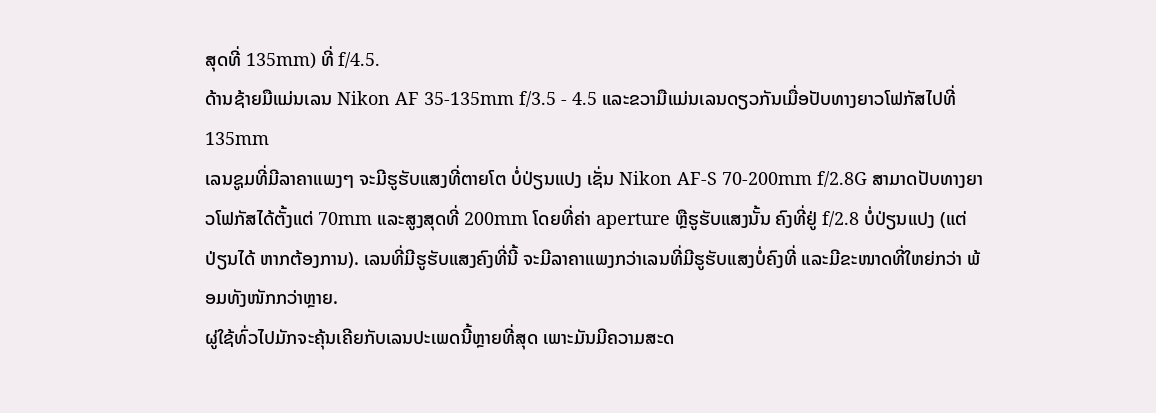ສຸດທີ່ 135mm) ທີ່ f/4.5.
ດ້ານຊ້າຍມືແມ່ນເລນ Nikon AF 35-135mm f/3.5 - 4.5 ແລະຂວາມືແມ່ນເລນດຽວກັນເມື່ອປັບທາງຍາວໂຟກັສໄປທີ່ 135mm
ເລນຊູມທີ່ມີລາຄາແພງໆ ຈະມີຮູຮັບແສງທີ່ຕາຍໂຕ ບໍ່ປ່ຽນແປງ ເຊັ່ນ Nikon AF-S 70-200mm f/2.8G ສາມາດປັບທາງຍາວໂຟກັສໄດ້ຕັ້ງແຕ່ 70mm ແລະສູງສຸດທີ່ 200mm ໂດຍທີ່ຄ່າ aperture ຫຼືຮູຮັບແສງນັ້ນ ຄົງທີ່ຢູ່ f/2.8 ບໍ່ປ່ຽນແປງ (ແຕ່ປ່ຽນໄດ້ ຫາກຕ້ອງການ). ເລນທີ່ມີຮູຮັບແສງຄົງທີ່ນີ້ ຈະມີລາຄາແພງກວ່າເລນທີ່ມີຮູຮັບແສງບໍ່ຄົງທີ່ ແລະມີຂະໜາດທີ່ໃຫຍ່ກວ່າ ພ້ອມທັງໜັກກວ່າຫຼາຍ.
ຜູ່ໃຊ້ທົ່ວໄປມັກຈະຄຸ້ນເຄີຍກັບເລນປະເພດນີ້ຫຼາຍທີ່ສຸດ ເພາະມັນມີຄວາມສະດ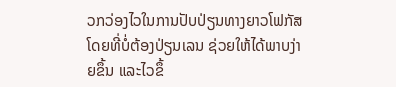ວກວ່ອງໄວໃນການປັບປ່ຽນທາງຍາວໂຟກັສ ໂດຍທີ່ບໍ່ຕ້ອງປ່ຽນເລນ ຊ່ວຍໃຫ້ໄດ້ພາບງ່າຍຂຶ້ນ ແລະໄວຂຶ້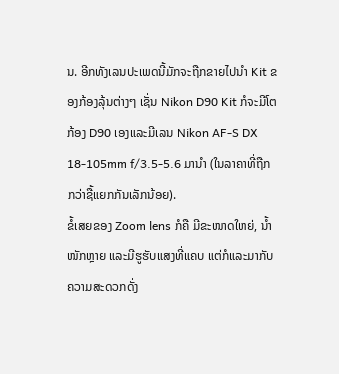ນ. ອີກທັງເລນປະເພດນີ້ມັກຈະຖືກຂາຍໄປນຳ Kit ຂອງກ້ອງລຸ້ນຕ່າງໆ ເຊັ່ນ Nikon D90 Kit ກໍຈະມີໂຕກ້ອງ D90 ເອງແລະມີເລນ Nikon AF-S DX 18-105mm f/3.5-5.6 ມານຳ (ໃນລາຄາທີ່ຖືກກວ່າຊື້ແຍກກັນເລັກນ້ອຍ).
ຂໍ້ເສຍຂອງ Zoom lens ກໍຄື ມີຂະໜາດໃຫຍ່, ນ້ຳໜັກຫຼາຍ ແລະມີຮູຮັບແສງທີ່ແຄບ ແຕ່ກໍແລະມາກັບຄວາມສະດວກດັ່ງ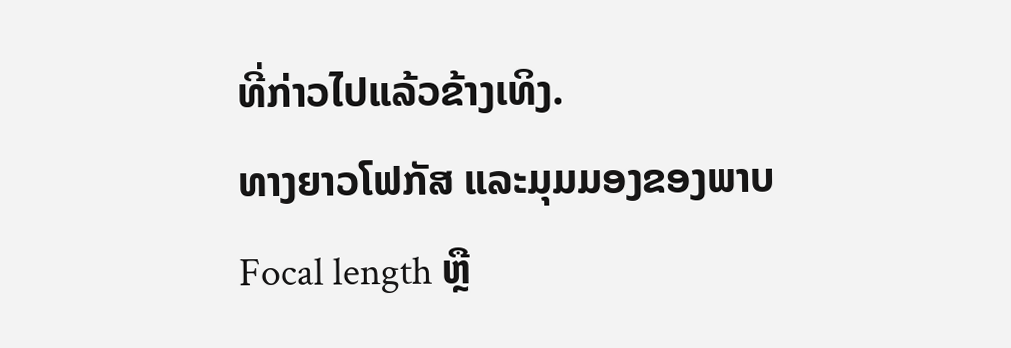ທີ່ກ່າວໄປແລ້ວຂ້າງເທິງ.
ທາງຍາວໂຟກັສ ແລະມຸມມອງຂອງພາບ
Focal length ຫຼື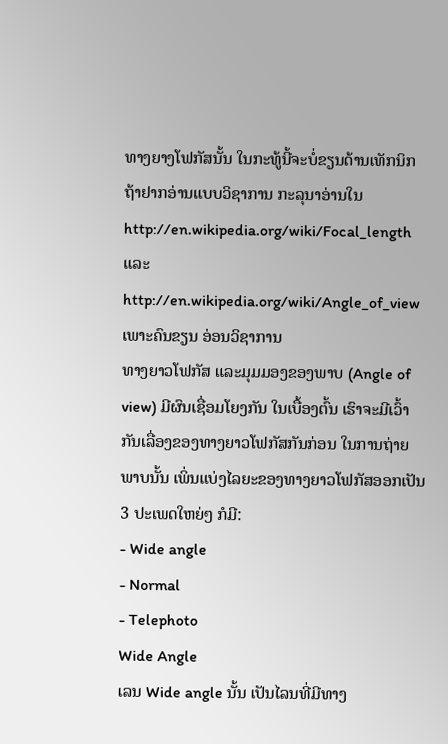ທາງຍາງໂຟກັສນັ້ນ ໃນກະທູ້ນີ້ຈະບໍ່ຂຽນດ້ານເທັກນິກ ຖ້າຢາກອ່ານແບບວິຊາການ ກະລຸນາອ່ານໃນ http://en.wikipedia.org/wiki/Focal_length ແລະ http://en.wikipedia.org/wiki/Angle_of_view ເພາະຄົນຂຽນ ອ່ອນວິຊາການ
ທາງຍາວໂຟກັສ ແລະມຸມມອງຂອງພາບ (Angle of view) ມີຜົນເຊື່ອມໂຍງກັນ ໃນເບື້ອງຕົ້ນ ເຮົາຈະມີເວົ້າກັນເລື່ອງຂອງທາງຍາວໂຟກັສກັນກ່ອນ ໃນການຖ່າຍພາບນັ້ນ ເພິ່ນແບ່ງໄລຍະຂອງທາງຍາວໂຟກັສອອກເປັນ 3 ປະເພດໃຫຍ່ໆ ກໍມີ:
- Wide angle
- Normal
- Telephoto
Wide Angle
ເລນ Wide angle ນັ້ນ ເປັນໄລນທີ່ມີທາງ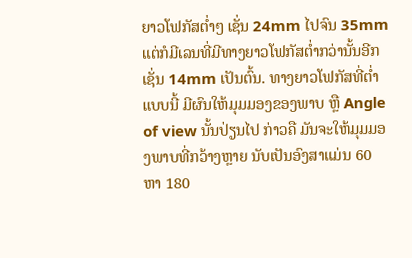ຍາວໂຟກັສຕ່ຳໆ ເຊັ່ນ 24mm ໄປຈົນ 35mm ແຕ່ກໍມີເລນທີ່ມີທາງຍາວໂຟກັສຕ່ຳກວ່ານັ້ນອີກ ເຊັ່ນ 14mm ເປັນຕົ້ນ. ທາງຍາວໂຟກັສທີ່ຕ່ຳແບບນີ້ ມີຜົນໃຫ້ມຸມມອງຂອງພາບ ຫຼື Angle of view ນັ້ນປ່ຽນໄປ ກ່າວຄື ມັນຈະໃຫ້ມຸມມອງພາບທີ່ກວ້າງຫຼາຍ ນັບເປັນອົງສາແມ່ນ 60 ຫາ 180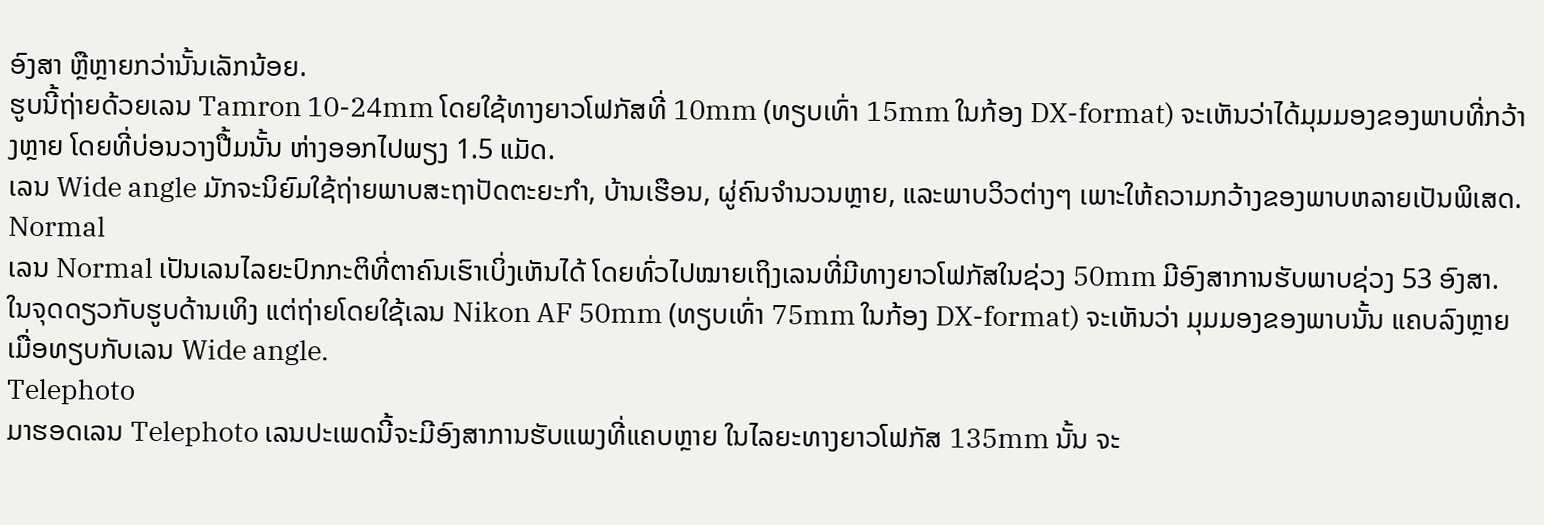ອົງສາ ຫຼືຫຼາຍກວ່ານັ້ນເລັກນ້ອຍ.
ຮູບນີ້ຖ່າຍດ້ວຍເລນ Tamron 10-24mm ໂດຍໃຊ້ທາງຍາວໂຟກັສທີ່ 10mm (ທຽບເທົ່າ 15mm ໃນກ້ອງ DX-format) ຈະເຫັນວ່າໄດ້ມຸມມອງຂອງພາບທີ່ກວ້າງຫຼາຍ ໂດຍທີ່ບ່ອນວາງປື້ມນັ້ນ ຫ່າງອອກໄປພຽງ 1.5 ແມັດ.
ເລນ Wide angle ມັກຈະນິຍົມໃຊ້ຖ່າຍພາບສະຖາປັດຕະຍະກຳ, ບ້ານເຮືອນ, ຜູ່ຄົນຈຳນວນຫຼາຍ, ແລະພາບວິວຕ່າງໆ ເພາະໃຫ້ຄວາມກວ້າງຂອງພາບຫລາຍເປັນພິເສດ.
Normal
ເລນ Normal ເປັນເລນໄລຍະປົກກະຕິທີ່ຕາຄົນເຮົາເບິ່ງເຫັນໄດ້ ໂດຍທົ່ວໄປໝາຍເຖິງເລນທີ່ມີທາງຍາວໂຟກັສໃນຊ່ວງ 50mm ມີອົງສາການຮັບພາບຊ່ວງ 53 ອົງສາ.
ໃນຈຸດດຽວກັບຮູບດ້ານເທິງ ແຕ່ຖ່າຍໂດຍໃຊ້ເລນ Nikon AF 50mm (ທຽບເທົ່າ 75mm ໃນກ້ອງ DX-format) ຈະເຫັນວ່າ ມຸມມອງຂອງພາບນັ້ນ ແຄບລົງຫຼາຍເມື່ອທຽບກັບເລນ Wide angle.
Telephoto
ມາຮອດເລນ Telephoto ເລນປະເພດນີ້ຈະມີອົງສາການຮັບແພງທີ່ແຄບຫຼາຍ ໃນໄລຍະທາງຍາວໂຟກັສ 135mm ນັ້ນ ຈະ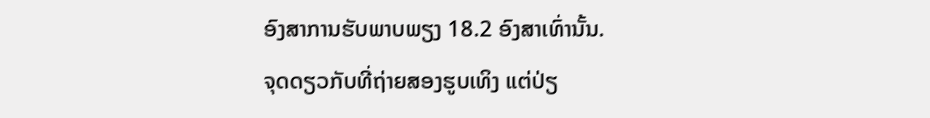ອົງສາການຮັບພາບພຽງ 18.2 ອົງສາເທົ່ານັ້ນ.
ຈຸດດຽວກັບທີ່ຖ່າຍສອງຮູບເທິງ ແຕ່ປ່ຽ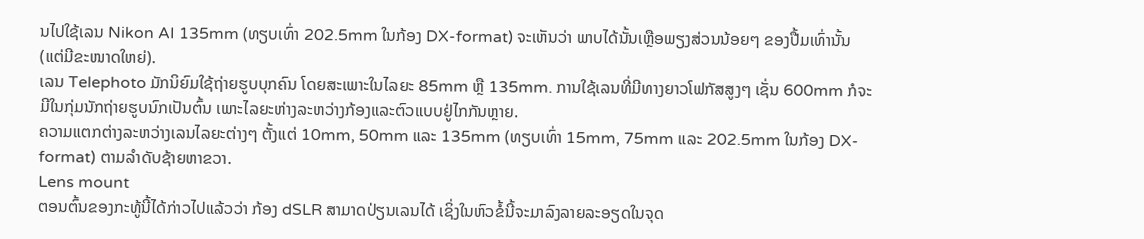ນໄປໃຊ້ເລນ Nikon AI 135mm (ທຽບເທົ່າ 202.5mm ໃນກ້ອງ DX-format) ຈະເຫັນວ່າ ພາບໄດ້ນັ້ນເຫຼືອພຽງສ່ວນນ້ອຍໆ ຂອງປື້ມເທົ່ານັ້ນ (ແຕ່ມີຂະໜາດໃຫຍ່).
ເລນ Telephoto ມັກນິຍົມໃຊ້ຖ່າຍຮູບບຸກຄົນ ໂດຍສະເພາະໃນໄລຍະ 85mm ຫຼື 135mm. ການໃຊ້ເລນທີ່ມີທາງຍາວໂຟກັສສູງໆ ເຊັ່ນ 600mm ກໍຈະມີໃນກຸ່ມນັກຖ່າຍຮູບນົກເປັນຕົ້ນ ເພາະໄລຍະຫ່າງລະຫວ່າງກ້ອງແລະຕົວແບບຢູ່ໄກກັນຫຼາຍ.
ຄວາມແຕກຕ່າງລະຫວ່າງເລນໄລຍະຕ່າງໆ ຕັ້ງແຕ່ 10mm, 50mm ແລະ 135mm (ທຽບເທົ່າ 15mm, 75mm ແລະ 202.5mm ໃນກ້ອງ DX-format) ຕາມລຳດັບຊ້າຍຫາຂວາ.
Lens mount
ຕອນຕົ້ນຂອງກະທູ້ນີ້ໄດ້ກ່າວໄປແລ້ວວ່າ ກ້ອງ dSLR ສາມາດປ່ຽນເລນໄດ້ ເຊິ່ງໃນຫົວຂໍ້ນີ້ຈະມາລົງລາຍລະອຽດໃນຈຸດ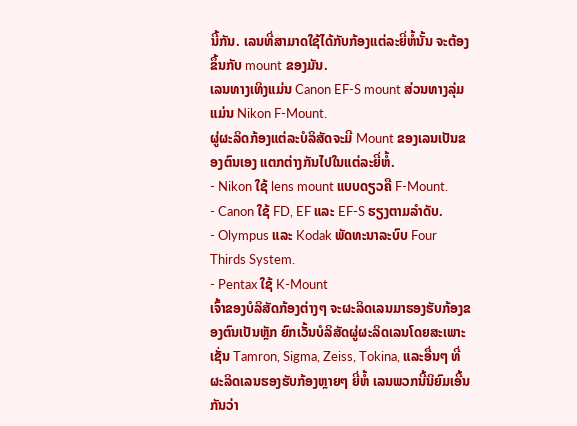ນີ້ກັນ. ເລນທີ່ສາມາດໃຊ້ໄດ້ກັບກ້ອງແຕ່ລະຍີ່ຫໍ້ນັ້ນ ຈະຕ້ອງຂຶ້ນກັບ mount ຂອງມັນ.
ເລນທາງເທິງແມ່ນ Canon EF-S mount ສ່ວນທາງລຸ່ມແມ່ນ Nikon F-Mount.
ຜູ່ຜະລິດກ້ອງແຕ່ລະບໍລິສັດຈະມີ Mount ຂອງເລນເປັນຂອງຕົນເອງ ແຕກຕ່າງກັນໄປໃນແຕ່ລະຍີ່ຫໍ້.
- Nikon ໃຊ້ lens mount ແບບດຽວຄື F-Mount.
- Canon ໃຊ້ FD, EF ແລະ EF-S ຮຽງຕາມລຳດັບ.
- Olympus ແລະ Kodak ພັດທະນາລະບົບ Four Thirds System.
- Pentax ໃຊ້ K-Mount
ເຈົ້າຂອງບໍລິສັດກ້ອງຕ່າງໆ ຈະຜະລິດເລນມາຮອງຮັບກ້ອງຂອງຕົນເປັນຫຼັກ ຍົກເວັ້ນບໍລິສັດຜູ່ຜະລິດເລນໂດຍສະເພາະເຊັ່ນ Tamron, Sigma, Zeiss, Tokina, ແລະອື່ນໆ ທີ່ຜະລິດເລນຮອງຮັບກ້ອງຫຼາຍໆ ຍີ່ຫໍ້ ເລນພວກນີ້ນິຍົມເອີ້ນກັນວ່າ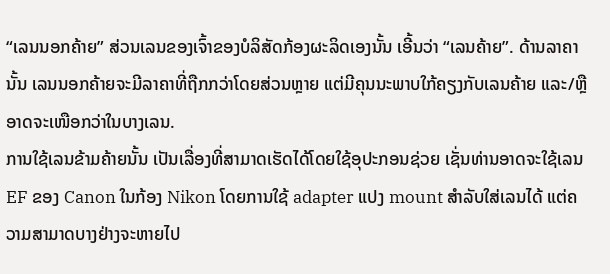“ເລນນອກຄ້າຍ” ສ່ວນເລນຂອງເຈົ້າຂອງບໍລິສັດກ້ອງຜະລິດເອງນັ້ນ ເອີ້ນວ່າ “ເລນຄ້າຍ”. ດ້ານລາຄານັ້ນ ເລນນອກຄ້າຍຈະມີລາຄາທີ່ຖືກກວ່າໂດຍສ່ວນຫຼາຍ ແຕ່ມີຄຸນນະພາບໃກ້ຄຽງກັບເລນຄ້າຍ ແລະ/ຫຼື ອາດຈະເໜືອກວ່າໃນບາງເລນ.
ການໃຊ້ເລນຂ້າມຄ້າຍນັ້ນ ເປັນເລື່ອງທີ່ສາມາດເຮັດໄດ້ໂດຍໃຊ້ອຸປະກອນຊ່ວຍ ເຊັ່ນທ່ານອາດຈະໃຊ້ເລນ EF ຂອງ Canon ໃນກ້ອງ Nikon ໂດຍການໃຊ້ adapter ແປງ mount ສຳລັບໃສ່ເລນໄດ້ ແຕ່ຄວາມສາມາດບາງຢ່າງຈະຫາຍໄປ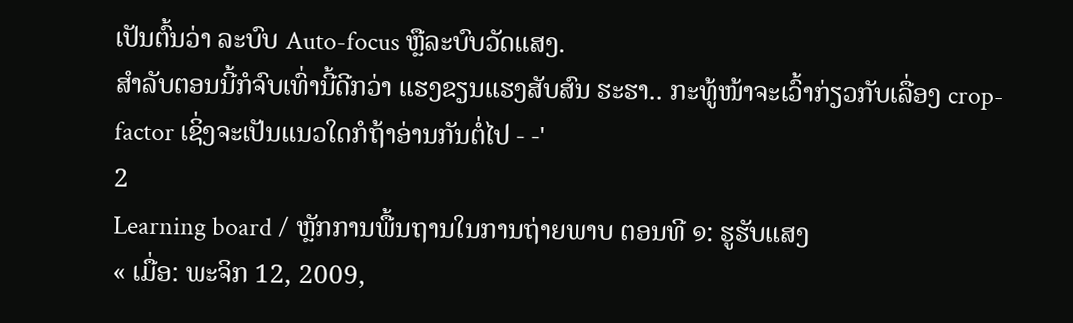ເປັນຕົ້ນວ່າ ລະບົບ Auto-focus ຫຼືລະບົບວັດແສງ.
ສຳລັບຕອນນີ້ກໍຈົບເທົ່ານີ້ດີກວ່າ ແຮງຂຽນແຮງສັບສົນ ຮະຮາ.. ກະທູ້ໜ້າຈະເວົ້າກ່ຽວກັບເລື່ອງ crop-factor ເຊິ່ງຈະເປັນແນວໃດກໍຖ້າອ່ານກັນຕໍ່ໄປ - -'
2
Learning board / ຫຼັກການພື້ນຖານໃນການຖ່າຍພາບ ຕອນທີ ໑: ຮູຮັບແສງ
« ເມື່ອ: ພະຈິກ 12, 2009,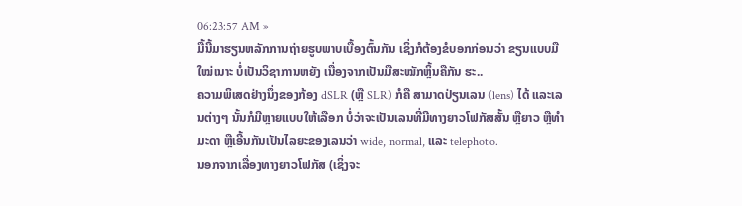06:23:57 AM »
ມື້ນີ້ມາຮຽນຫລັກການຖ່າຍຮູບພາບເບື້ອງຕົ້ນກັນ ເຊິ່ງກໍຕ້ອງຂໍບອກກ່ອນວ່າ ຂຽນແບບມືໃໝ່ເນາະ ບໍ່ເປັນວິຊາການຫຍັງ ເນື່ອງຈາກເປັນມືສະໝັກຫຼິ້ນຄືກັນ ຮະ..
ຄວາມພິເສດຢ່າງນຶ່ງຂອງກ້ອງ dSLR (ຫຼື SLR) ກໍຄື ສາມາດປ່ຽນເລນ (lens) ໄດ້ ແລະເລນຕ່າງໆ ນັ້ນກໍມີຫຼາຍແບບໃຫ້ເລືອກ ບໍ່ວ່າຈະເປັນເລນທີ່ມີທາງຍາວໂຟກັສສັ້ນ ຫຼືຍາວ ຫຼືທຳມະດາ ຫຼືເອີ້ນກັນເປັນໄລຍະຂອງເລນວ່າ wide, normal, ແລະ telephoto.
ນອກຈາກເລື່ອງທາງຍາວໂຟກັສ (ເຊິ່ງຈະ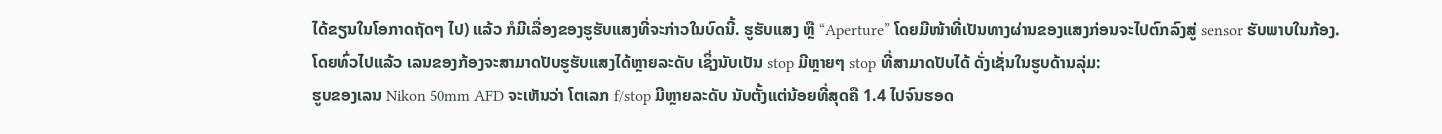ໄດ້ຂຽນໃນໂອກາດຖັດໆ ໄປ) ແລ້ວ ກໍມີເລື່ອງຂອງຮູຮັບແສງທີ່ຈະກ່າວໃນບົດນີ້. ຮູຮັບແສງ ຫຼື “Aperture” ໂດຍມີໜ້າທີ່ເປັນທາງຜ່ານຂອງແສງກ່ອນຈະໄປຕົກລົງສູ່ sensor ຮັບພາບໃນກ້ອງ.
ໂດຍທົ່ວໄປແລ້ວ ເລນຂອງກ້ອງຈະສາມາດປັບຮູຮັບແສງໄດ້ຫຼາຍລະດັບ ເຊິ່ງນັບເປັນ stop ມີຫຼາຍໆ stop ທີ່ສາມາດປັບໄດ້ ດັ່ງເຊັ່ນໃນຮູບດ້ານລຸ່ມ:
ຮູບຂອງເລນ Nikon 50mm AFD ຈະເຫັນວ່າ ໂຕເລກ f/stop ມີຫຼາຍລະດັບ ນັບຕັ້ງແຕ່ນ້ອຍທີ່ສຸດຄື 1.4 ໄປຈົນຮອດ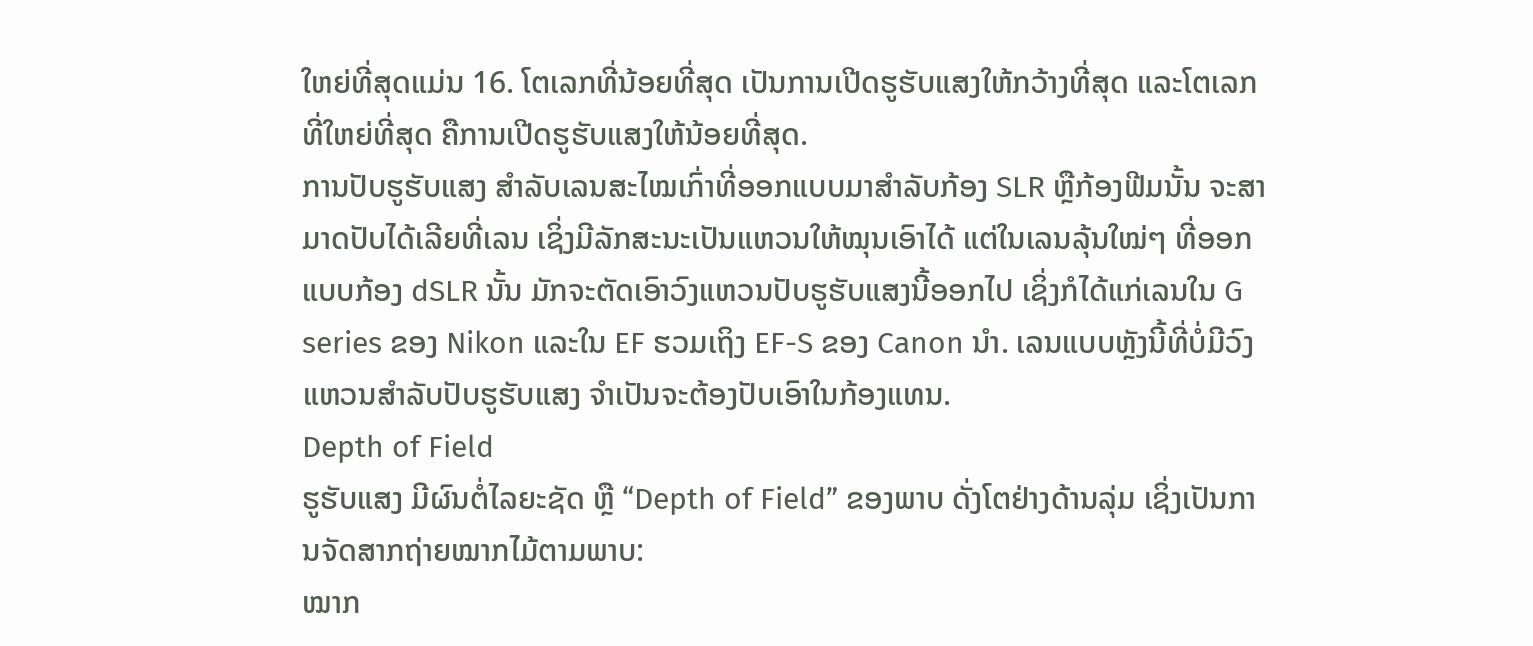ໃຫຍ່ທີ່ສຸດແມ່ນ 16. ໂຕເລກທີ່ນ້ອຍທີ່ສຸດ ເປັນການເປີດຮູຮັບແສງໃຫ້ກວ້າງທີ່ສຸດ ແລະໂຕເລກທີ່ໃຫຍ່ທີ່ສຸດ ຄືການເປີດຮູຮັບແສງໃຫ້ນ້ອຍທີ່ສຸດ.
ການປັບຮູຮັບແສງ ສຳລັບເລນສະໄໝເກົ່າທີ່ອອກແບບມາສຳລັບກ້ອງ SLR ຫຼືກ້ອງຟີມນັ້ນ ຈະສາມາດປັບໄດ້ເລີຍທີ່ເລນ ເຊິ່ງມີລັກສະນະເປັນແຫວນໃຫ້ໝຸນເອົາໄດ້ ແຕ່ໃນເລນລຸ້ນໃໝ່ໆ ທີ່ອອກແບບກ້ອງ dSLR ນັ້ນ ມັກຈະຕັດເອົາວົງແຫວນປັບຮູຮັບແສງນີ້ອອກໄປ ເຊິ່ງກໍໄດ້ແກ່ເລນໃນ G series ຂອງ Nikon ແລະໃນ EF ຮວມເຖິງ EF-S ຂອງ Canon ນຳ. ເລນແບບຫຼັງນີ້ທີ່ບໍ່ມີວົງແຫວນສຳລັບປັບຮູຮັບແສງ ຈຳເປັນຈະຕ້ອງປັບເອົາໃນກ້ອງແທນ.
Depth of Field
ຮູຮັບແສງ ມີຜົນຕໍ່ໄລຍະຊັດ ຫຼື “Depth of Field” ຂອງພາບ ດັ່ງໂຕຢ່າງດ້ານລຸ່ມ ເຊິ່ງເປັນການຈັດສາກຖ່າຍໝາກໄມ້ຕາມພາບ:
ໝາກ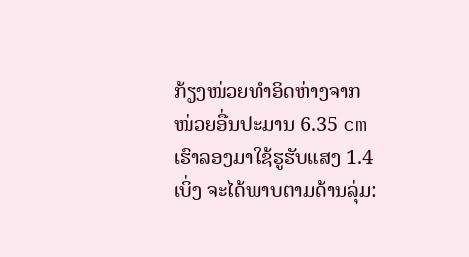ກ້ຽງໜ່ວຍທຳອິດຫ່າງຈາກໜ່ວຍອື່ນປະມານ 6.35 cm ເຮົາລອງມາໃຊ້ຮູຮັບແສງ 1.4 ເບິ່ງ ຈະໄດ້ພາບຕາມດ້ານລຸ່ມ: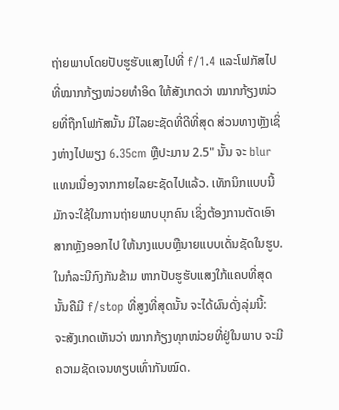ຖ່າຍພາບໂດຍປັບຮູຮັບແສງໄປທີ່ f/1.4 ແລະໂຟກັສໄປທີ່ໝາກກ້ຽງໜ່ວຍທຳອິດ ໃຫ້ສັງເກດວ່າ ໝາກກ້ຽງໜ່ວຍທີ່ຖືກໂຟກັສນັ້ນ ມີໄລຍະຊັດທີ່ດີທີ່ສຸດ ສ່ວນທາງຫຼັງເຊິ່ງຫ່າງໄປພຽງ 6.35cm ຫຼືປະມານ 2.5" ນັ້ນ ຈະ blur ແທນເນື່ອງຈາກກາຍໄລຍະຊັດໄປແລ້ວ. ເທັກນິກແບບນີ້ມັກຈະໃຊ້ໃນການຖ່າຍພາບບຸກຄົນ ເຊິ່ງຕ້ອງການຕັດເອົາສາກຫຼັງອອກໄປ ໃຫ້ນາງແບບຫຼືນາຍແບບເດັ່ນຊັດໃນຮູບ.
ໃນກໍລະນີກົງກັນຂ້າມ ຫາກປັບຮູຮັບແສງໃກ້ແຄບທີ່ສຸດ ນັ້ນຄືມີ f/stop ທີ່ສູງທີ່ສຸດນັ້ນ ຈະໄດ້ຜົນດັ່ງລຸ່ມນີ້:
ຈະສັງເກດເຫັນວ່າ ໝາກກ້ຽງທຸກໜ່ວຍທີ່ຢູ່ໃນພາບ ຈະມີຄວາມຊັດເຈນທຽບເທົ່າກັນໝົດ.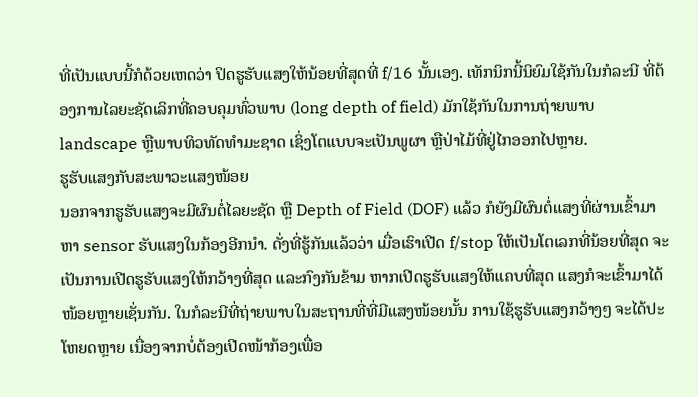ທີ່ເປັນແບບນີ້ກໍດ້ວຍເຫດວ່າ ປິດຮູຮັບແສງໃຫ້ນ້ອຍທີ່ສຸດທີ່ f/16 ນັ້ນເອງ. ເທັກນິກນີ້ນິຍົມໃຊ້ກັນໃນກໍລະນີ ທີ່ຕ້ອງການໄລຍະຊັດເລິກທີ່ຄອບຄຸມທົ່ວພາບ (long depth of field) ມັກໃຊ້ກັນໃນການຖ່າຍພາບ landscape ຫຼືພາບທິວທັດທຳມະຊາດ ເຊິ່ງໂຕແບບຈະເປັນພູຜາ ຫຼືປ່າໄມ້ທີ່ຢູ່ໄກອອກໄປຫຼາຍ.
ຮູຮັບແສງກັບສະພາວະແສງໜ້ອຍ
ນອກຈາກຮູຮັບແສງຈະມີຜົນຕໍ່ໄລຍະຊັດ ຫຼື Depth of Field (DOF) ແລ້ວ ກໍຍັງມີຜົນຕໍ່ແສງທີ່ຜ່ານເຂົ້າມາຫາ sensor ຮັບແສງໃນກ້ອງອີກນຳ. ດັ່ງທີ່ຮູ້ກັນແລ້ວວ່າ ເມື່ອເຮົາເປີດ f/stop ໃຫ້ເປັນໂຕເລກທີ່ນ້ອຍທີ່ສຸດ ຈະເປັນການເປີດຮູຮັບແສງໃຫ້ກວ້າງທີ່ສຸດ ແລະກົງກັນຂ້າມ ຫາກເປີດຮູຮັບແສງໃຫ້ແຄບທີ່ສຸດ ແສງກໍຈະເຂົ້າມາໄດ້ໜ້ອຍຫຼາຍເຊັ່ນກັນ. ໃນກໍລະນີທີ່ຖ່າຍພາບໃນສະຖານທີ່ທີ່ມີແສງໜ້ອຍນັ້ນ ການໃຊ້ຮູຮັບແສງກວ້າງໆ ຈະໄດ້ປະໂຫຍດຫຼາຍ ເນື່ອງຈາກບໍ່ຕ້ອງເປີດໜ້າກ້ອງເພື່ອ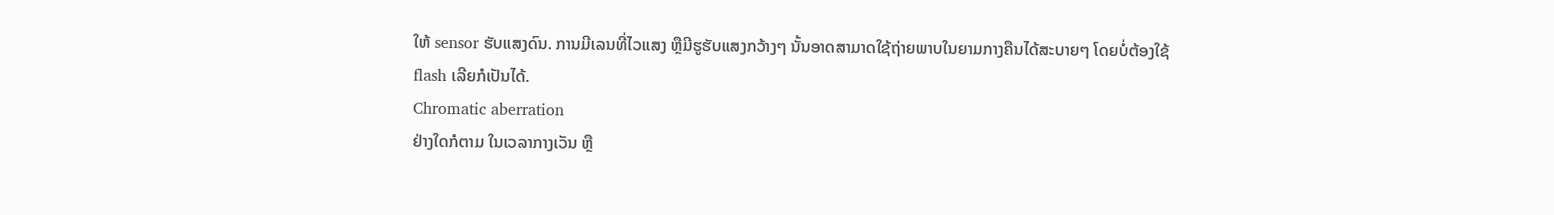ໃຫ້ sensor ຮັບແສງດົນ. ການມີເລນທີ່ໄວແສງ ຫຼືມີຮູຮັບແສງກວ້າງໆ ນັ້ນອາດສາມາດໃຊ້ຖ່າຍພາບໃນຍາມກາງຄືນໄດ້ສະບາຍໆ ໂດຍບໍ່ຕ້ອງໃຊ້ flash ເລີຍກໍເປັນໄດ້.
Chromatic aberration
ຢ່າງໃດກໍຕາມ ໃນເວລາກາງເວັນ ຫຼື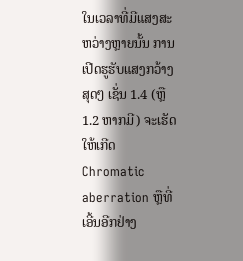ໃນເວລາທີ່ມີແສງສະຫວ່າງຫຼາຍນັ້ນ ການເປີດຮູຮັບແສງກວ້າງສຸດໆ ເຊັ່ນ 1.4 (ຫຼື 1.2 ຫາກມີ) ຈະເຮັດໃຫ້ເກີດ Chromatic aberration ຫຼືທີ່ເອີ້ນອີກຢ່າງ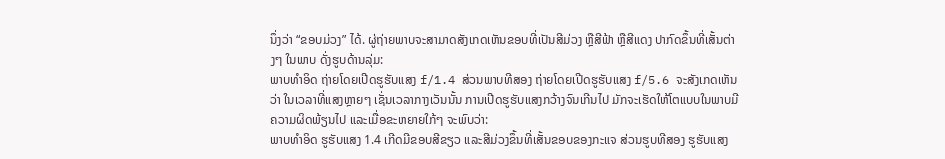ນຶ່ງວ່າ “ຂອບມ່ວງ” ໄດ້. ຜູ່ຖ່າຍພາບຈະສາມາດສັງເກດເຫັນຂອບທີ່ເປັນສີມ່ວງ ຫຼືສີຟ້າ ຫຼືສີແດງ ປາກົດຂຶ້ນທີ່ເສັ້ນຕ່າງໆ ໃນພາບ ດັ່ງຮູບດ້ານລຸ່ມ:
ພາບທຳອິດ ຖ່າຍໂດຍເປີດຮູຮັບແສງ f/1.4 ສ່ວນພາບທີສອງ ຖ່າຍໂດຍເປີດຮູຮັບແສງ f/5.6 ຈະສັງເກດເຫັນວ່າ ໃນເວລາທີ່ແສງຫຼາຍໆ ເຊັ່ນເວລາກາງເວັນນັ້ນ ການເປີດຮູຮັບແສງກວ້າງຈົນເກີນໄປ ມັກຈະເຮັດໃຫ້ໂຕແບບໃນພາບມີຄວາມຜິດພ້ຽນໄປ ແລະເມື່ອຂະຫຍາຍໃກ້ໆ ຈະພົບວ່າ:
ພາບທຳອິດ ຮູຮັບແສງ 1.4 ເກີດມີຂອບສີຂຽວ ແລະສີມ່ວງຂຶ້ນທີ່ເສັ້ນຂອບຂອງກະແຈ ສ່ວນຮູບທີສອງ ຮູຮັບແສງ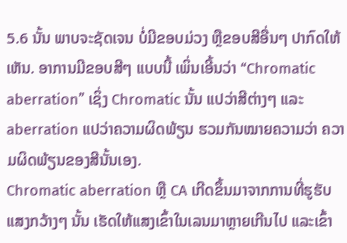5.6 ນັ້ນ ພາບຈະຊັດເຈນ ບໍ່ມີຂອບມ່ວງ ຫຼືຂອບສີອື່ນໆ ປາກົດໃຫ້ເຫັນ. ອາການມີຂອບສີໆ ແບບນີ້ ເພິ່ນເອີ້ນວ່າ “Chromatic aberration” ເຊິ່ງ Chromatic ນັ້ນ ແປວ່າສີຕ່າງໆ ແລະ aberration ແປວ່າຄວາມຜິດພ້ຽນ ຮວມກັນໝາຍຄວາມວ່າ ຄວາມຜິດພ້ຽນຂອງສີນັ້ນເອງ.
Chromatic aberration ຫຼື CA ເກີດຂຶ້ນມາຈາກການທີ່ຮູຮັບແສງກວ້າງໆ ນັ້ນ ເຮັດໃຫ້ແສງເຂົ້າໃນເລນມາຫຼາຍເກີນໄປ ແລະເຂົ້າ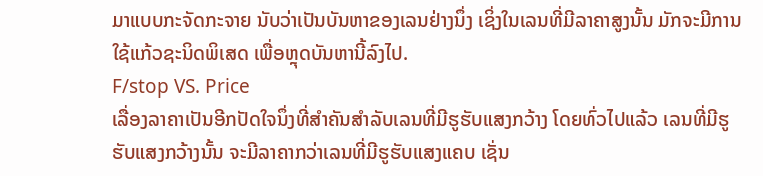ມາແບບກະຈັດກະຈາຍ ນັບວ່າເປັນບັນຫາຂອງເລນຢ່າງນຶ່ງ ເຊິ່ງໃນເລນທີ່ມີລາຄາສູງນັ້ນ ມັກຈະມີການໃຊ້ແກ້ວຊະນິດພິເສດ ເພື່ອຫຼຸດບັນຫານີ້ລົງໄປ.
F/stop VS. Price
ເລື່ອງລາຄາເປັນອີກປັດໃຈນຶ່ງທີ່ສຳຄັນສຳລັບເລນທີ່ມີຮູຮັບແສງກວ້າງ ໂດຍທົ່ວໄປແລ້ວ ເລນທີ່ມີຮູຮັບແສງກວ້າງນັ້ນ ຈະມີລາຄາກວ່າເລນທີ່ມີຮູຮັບແສງແຄບ ເຊັ່ນ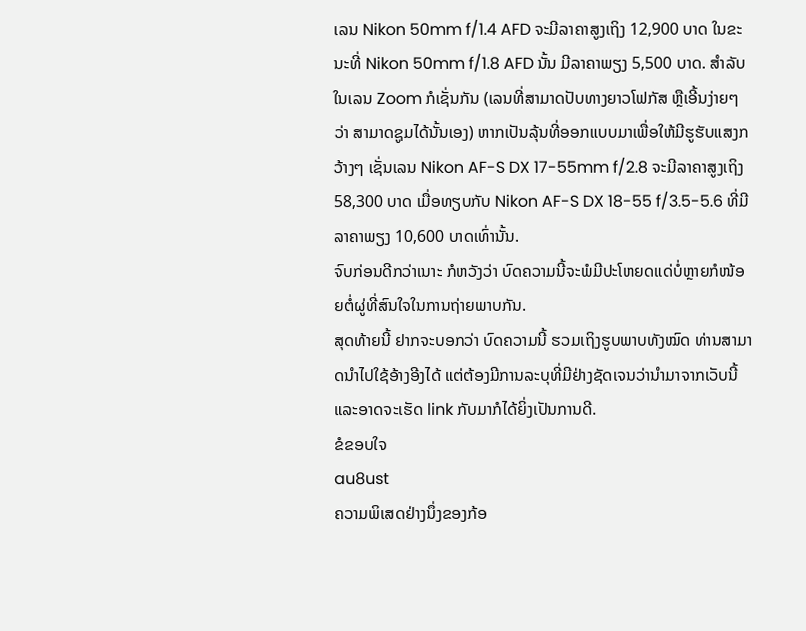ເລນ Nikon 50mm f/1.4 AFD ຈະມີລາຄາສູງເຖິງ 12,900 ບາດ ໃນຂະນະທີ່ Nikon 50mm f/1.8 AFD ນັ້ນ ມີລາຄາພຽງ 5,500 ບາດ. ສຳລັບໃນເລນ Zoom ກໍເຊັ່ນກັນ (ເລນທີ່ສາມາດປັບທາງຍາວໂຟກັສ ຫຼືເອີ້ນງ່າຍໆ ວ່າ ສາມາດຊູມໄດ້ນັ້ນເອງ) ຫາກເປັນລຸ້ນທີ່ອອກແບບມາເພື່ອໃຫ້ມີຮູຮັບແສງກວ້າງໆ ເຊັ່ນເລນ Nikon AF-S DX 17-55mm f/2.8 ຈະມີລາຄາສູງເຖິງ 58,300 ບາດ ເມື່ອທຽບກັບ Nikon AF-S DX 18-55 f/3.5-5.6 ທີ່ມີລາຄາພຽງ 10,600 ບາດເທົ່ານັ້ນ.
ຈົບກ່ອນດີກວ່າເນາະ ກໍຫວັງວ່າ ບົດຄວາມນີ້ຈະພໍມີປະໂຫຍດແດ່ບໍ່ຫຼາຍກໍໜ້ອຍຕໍ່ຜູ່ທີ່ສົນໃຈໃນການຖ່າຍພາບກັນ.
ສຸດທ້າຍນີ້ ຢາກຈະບອກວ່າ ບົດຄວາມນີ້ ຮວມເຖິງຮູບພາບທັງໝົດ ທ່ານສາມາດນຳໄປໃຊ້ອ້າງອີງໄດ້ ແຕ່ຕ້ອງມີການລະບຸທີ່ມີຢ່າງຊັດເຈນວ່ານຳມາຈາກເວັບນີ້ ແລະອາດຈະເຮັດ link ກັບມາກໍໄດ້ຍິ່ງເປັນການດີ.
ຂໍຂອບໃຈ
au8ust
ຄວາມພິເສດຢ່າງນຶ່ງຂອງກ້ອ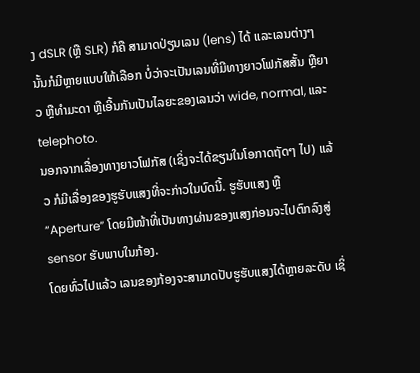ງ dSLR (ຫຼື SLR) ກໍຄື ສາມາດປ່ຽນເລນ (lens) ໄດ້ ແລະເລນຕ່າງໆ ນັ້ນກໍມີຫຼາຍແບບໃຫ້ເລືອກ ບໍ່ວ່າຈະເປັນເລນທີ່ມີທາງຍາວໂຟກັສສັ້ນ ຫຼືຍາວ ຫຼືທຳມະດາ ຫຼືເອີ້ນກັນເປັນໄລຍະຂອງເລນວ່າ wide, normal, ແລະ telephoto.
ນອກຈາກເລື່ອງທາງຍາວໂຟກັສ (ເຊິ່ງຈະໄດ້ຂຽນໃນໂອກາດຖັດໆ ໄປ) ແລ້ວ ກໍມີເລື່ອງຂອງຮູຮັບແສງທີ່ຈະກ່າວໃນບົດນີ້. ຮູຮັບແສງ ຫຼື “Aperture” ໂດຍມີໜ້າທີ່ເປັນທາງຜ່ານຂອງແສງກ່ອນຈະໄປຕົກລົງສູ່ sensor ຮັບພາບໃນກ້ອງ.
ໂດຍທົ່ວໄປແລ້ວ ເລນຂອງກ້ອງຈະສາມາດປັບຮູຮັບແສງໄດ້ຫຼາຍລະດັບ ເຊິ່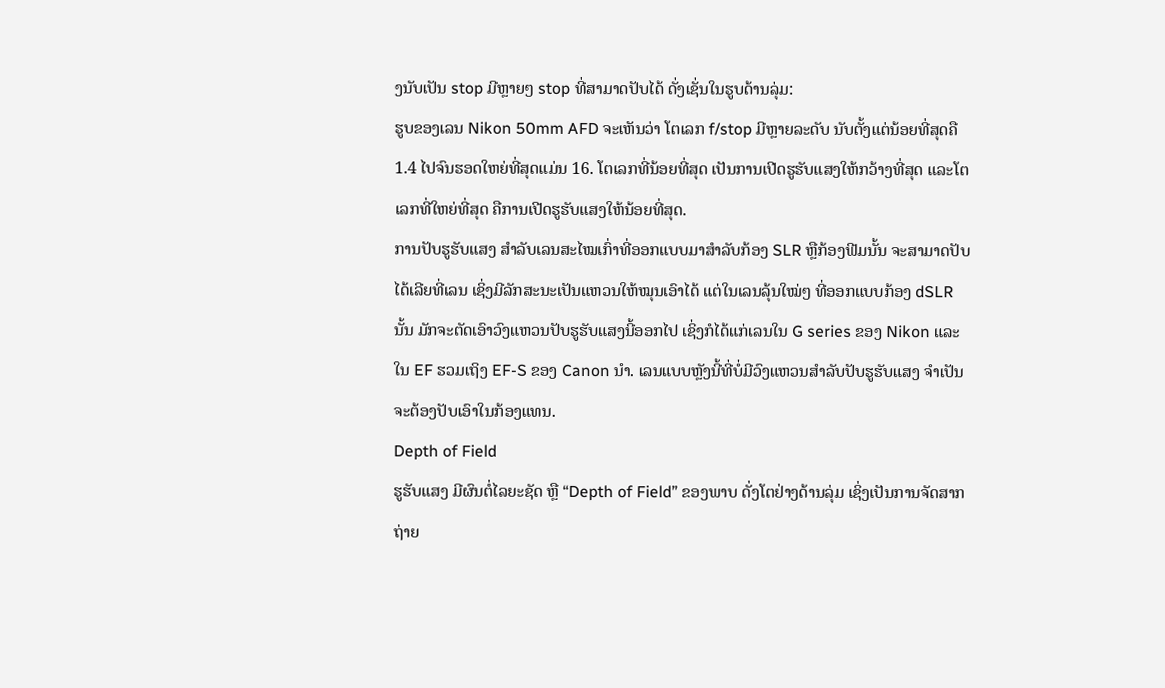ງນັບເປັນ stop ມີຫຼາຍໆ stop ທີ່ສາມາດປັບໄດ້ ດັ່ງເຊັ່ນໃນຮູບດ້ານລຸ່ມ:
ຮູບຂອງເລນ Nikon 50mm AFD ຈະເຫັນວ່າ ໂຕເລກ f/stop ມີຫຼາຍລະດັບ ນັບຕັ້ງແຕ່ນ້ອຍທີ່ສຸດຄື 1.4 ໄປຈົນຮອດໃຫຍ່ທີ່ສຸດແມ່ນ 16. ໂຕເລກທີ່ນ້ອຍທີ່ສຸດ ເປັນການເປີດຮູຮັບແສງໃຫ້ກວ້າງທີ່ສຸດ ແລະໂຕເລກທີ່ໃຫຍ່ທີ່ສຸດ ຄືການເປີດຮູຮັບແສງໃຫ້ນ້ອຍທີ່ສຸດ.
ການປັບຮູຮັບແສງ ສຳລັບເລນສະໄໝເກົ່າທີ່ອອກແບບມາສຳລັບກ້ອງ SLR ຫຼືກ້ອງຟີມນັ້ນ ຈະສາມາດປັບໄດ້ເລີຍທີ່ເລນ ເຊິ່ງມີລັກສະນະເປັນແຫວນໃຫ້ໝຸນເອົາໄດ້ ແຕ່ໃນເລນລຸ້ນໃໝ່ໆ ທີ່ອອກແບບກ້ອງ dSLR ນັ້ນ ມັກຈະຕັດເອົາວົງແຫວນປັບຮູຮັບແສງນີ້ອອກໄປ ເຊິ່ງກໍໄດ້ແກ່ເລນໃນ G series ຂອງ Nikon ແລະໃນ EF ຮວມເຖິງ EF-S ຂອງ Canon ນຳ. ເລນແບບຫຼັງນີ້ທີ່ບໍ່ມີວົງແຫວນສຳລັບປັບຮູຮັບແສງ ຈຳເປັນຈະຕ້ອງປັບເອົາໃນກ້ອງແທນ.
Depth of Field
ຮູຮັບແສງ ມີຜົນຕໍ່ໄລຍະຊັດ ຫຼື “Depth of Field” ຂອງພາບ ດັ່ງໂຕຢ່າງດ້ານລຸ່ມ ເຊິ່ງເປັນການຈັດສາກຖ່າຍ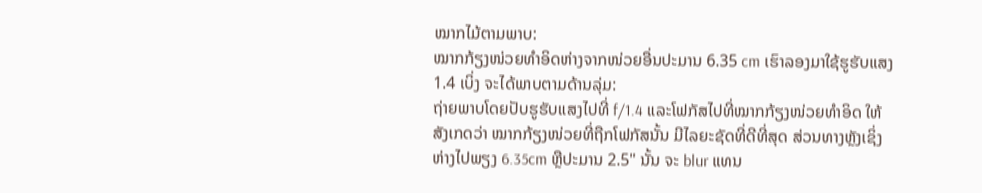ໝາກໄມ້ຕາມພາບ:
ໝາກກ້ຽງໜ່ວຍທຳອິດຫ່າງຈາກໜ່ວຍອື່ນປະມານ 6.35 cm ເຮົາລອງມາໃຊ້ຮູຮັບແສງ 1.4 ເບິ່ງ ຈະໄດ້ພາບຕາມດ້ານລຸ່ມ:
ຖ່າຍພາບໂດຍປັບຮູຮັບແສງໄປທີ່ f/1.4 ແລະໂຟກັສໄປທີ່ໝາກກ້ຽງໜ່ວຍທຳອິດ ໃຫ້ສັງເກດວ່າ ໝາກກ້ຽງໜ່ວຍທີ່ຖືກໂຟກັສນັ້ນ ມີໄລຍະຊັດທີ່ດີທີ່ສຸດ ສ່ວນທາງຫຼັງເຊິ່ງຫ່າງໄປພຽງ 6.35cm ຫຼືປະມານ 2.5" ນັ້ນ ຈະ blur ແທນ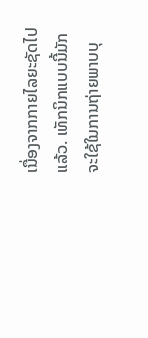ເນື່ອງຈາກກາຍໄລຍະຊັດໄປແລ້ວ. ເທັກນິກແບບນີ້ມັກຈະໃຊ້ໃນການຖ່າຍພາບບຸ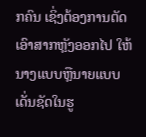ກຄົນ ເຊິ່ງຕ້ອງການຕັດເອົາສາກຫຼັງອອກໄປ ໃຫ້ນາງແບບຫຼືນາຍແບບເດັ່ນຊັດໃນຮູ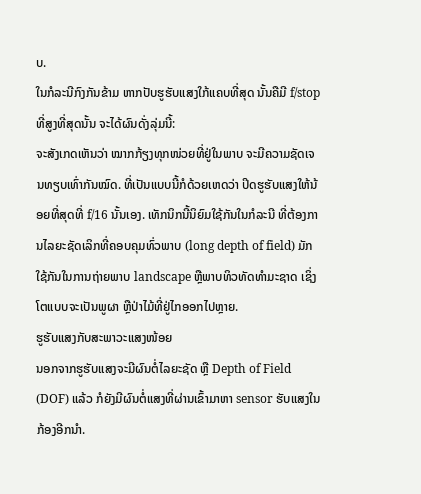ບ.
ໃນກໍລະນີກົງກັນຂ້າມ ຫາກປັບຮູຮັບແສງໃກ້ແຄບທີ່ສຸດ ນັ້ນຄືມີ f/stop ທີ່ສູງທີ່ສຸດນັ້ນ ຈະໄດ້ຜົນດັ່ງລຸ່ມນີ້:
ຈະສັງເກດເຫັນວ່າ ໝາກກ້ຽງທຸກໜ່ວຍທີ່ຢູ່ໃນພາບ ຈະມີຄວາມຊັດເຈນທຽບເທົ່າກັນໝົດ. ທີ່ເປັນແບບນີ້ກໍດ້ວຍເຫດວ່າ ປິດຮູຮັບແສງໃຫ້ນ້ອຍທີ່ສຸດທີ່ f/16 ນັ້ນເອງ. ເທັກນິກນີ້ນິຍົມໃຊ້ກັນໃນກໍລະນີ ທີ່ຕ້ອງການໄລຍະຊັດເລິກທີ່ຄອບຄຸມທົ່ວພາບ (long depth of field) ມັກໃຊ້ກັນໃນການຖ່າຍພາບ landscape ຫຼືພາບທິວທັດທຳມະຊາດ ເຊິ່ງໂຕແບບຈະເປັນພູຜາ ຫຼືປ່າໄມ້ທີ່ຢູ່ໄກອອກໄປຫຼາຍ.
ຮູຮັບແສງກັບສະພາວະແສງໜ້ອຍ
ນອກຈາກຮູຮັບແສງຈະມີຜົນຕໍ່ໄລຍະຊັດ ຫຼື Depth of Field (DOF) ແລ້ວ ກໍຍັງມີຜົນຕໍ່ແສງທີ່ຜ່ານເຂົ້າມາຫາ sensor ຮັບແສງໃນກ້ອງອີກນຳ.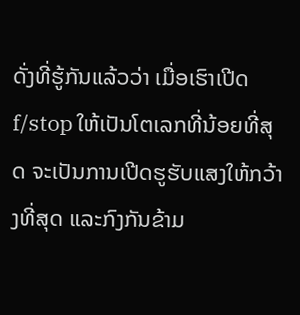ດັ່ງທີ່ຮູ້ກັນແລ້ວວ່າ ເມື່ອເຮົາເປີດ f/stop ໃຫ້ເປັນໂຕເລກທີ່ນ້ອຍທີ່ສຸດ ຈະເປັນການເປີດຮູຮັບແສງໃຫ້ກວ້າງທີ່ສຸດ ແລະກົງກັນຂ້າມ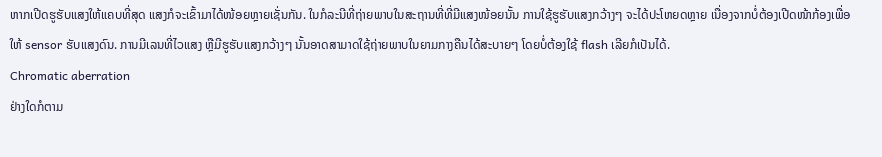ຫາກເປີດຮູຮັບແສງໃຫ້ແຄບທີ່ສຸດ ແສງກໍຈະເຂົ້າມາໄດ້ໜ້ອຍຫຼາຍເຊັ່ນກັນ. ໃນກໍລະນີທີ່ຖ່າຍພາບໃນສະຖານທີ່ທີ່ມີແສງໜ້ອຍນັ້ນ ການໃຊ້ຮູຮັບແສງກວ້າງໆ ຈະໄດ້ປະໂຫຍດຫຼາຍ ເນື່ອງຈາກບໍ່ຕ້ອງເປີດໜ້າກ້ອງເພື່ອໃຫ້ sensor ຮັບແສງດົນ. ການມີເລນທີ່ໄວແສງ ຫຼືມີຮູຮັບແສງກວ້າງໆ ນັ້ນອາດສາມາດໃຊ້ຖ່າຍພາບໃນຍາມກາງຄືນໄດ້ສະບາຍໆ ໂດຍບໍ່ຕ້ອງໃຊ້ flash ເລີຍກໍເປັນໄດ້.
Chromatic aberration
ຢ່າງໃດກໍຕາມ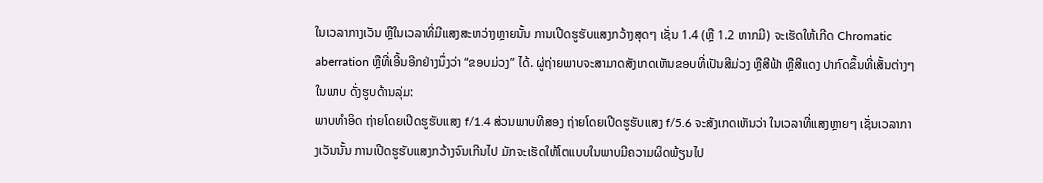ໃນເວລາກາງເວັນ ຫຼືໃນເວລາທີ່ມີແສງສະຫວ່າງຫຼາຍນັ້ນ ການເປີດຮູຮັບແສງກວ້າງສຸດໆ ເຊັ່ນ 1.4 (ຫຼື 1.2 ຫາກມີ) ຈະເຮັດໃຫ້ເກີດ Chromatic aberration ຫຼືທີ່ເອີ້ນອີກຢ່າງນຶ່ງວ່າ “ຂອບມ່ວງ” ໄດ້. ຜູ່ຖ່າຍພາບຈະສາມາດສັງເກດເຫັນຂອບທີ່ເປັນສີມ່ວງ ຫຼືສີຟ້າ ຫຼືສີແດງ ປາກົດຂຶ້ນທີ່ເສັ້ນຕ່າງໆ ໃນພາບ ດັ່ງຮູບດ້ານລຸ່ມ:
ພາບທຳອິດ ຖ່າຍໂດຍເປີດຮູຮັບແສງ f/1.4 ສ່ວນພາບທີສອງ ຖ່າຍໂດຍເປີດຮູຮັບແສງ f/5.6 ຈະສັງເກດເຫັນວ່າ ໃນເວລາທີ່ແສງຫຼາຍໆ ເຊັ່ນເວລາກາງເວັນນັ້ນ ການເປີດຮູຮັບແສງກວ້າງຈົນເກີນໄປ ມັກຈະເຮັດໃຫ້ໂຕແບບໃນພາບມີຄວາມຜິດພ້ຽນໄປ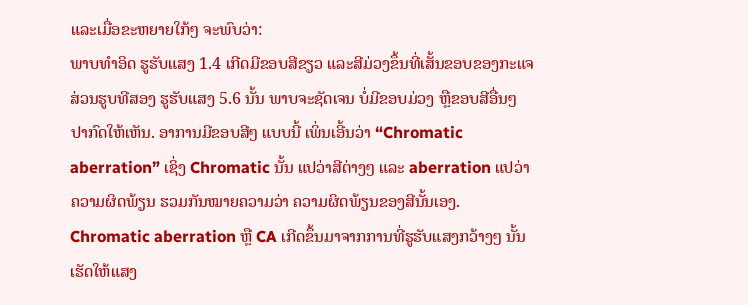ແລະເມື່ອຂະຫຍາຍໃກ້ໆ ຈະພົບວ່າ:
ພາບທຳອິດ ຮູຮັບແສງ 1.4 ເກີດມີຂອບສີຂຽວ ແລະສີມ່ວງຂຶ້ນທີ່ເສັ້ນຂອບຂອງກະແຈ ສ່ວນຮູບທີສອງ ຮູຮັບແສງ 5.6 ນັ້ນ ພາບຈະຊັດເຈນ ບໍ່ມີຂອບມ່ວງ ຫຼືຂອບສີອື່ນໆ ປາກົດໃຫ້ເຫັນ. ອາການມີຂອບສີໆ ແບບນີ້ ເພິ່ນເອີ້ນວ່າ “Chromatic aberration” ເຊິ່ງ Chromatic ນັ້ນ ແປວ່າສີຕ່າງໆ ແລະ aberration ແປວ່າຄວາມຜິດພ້ຽນ ຮວມກັນໝາຍຄວາມວ່າ ຄວາມຜິດພ້ຽນຂອງສີນັ້ນເອງ.
Chromatic aberration ຫຼື CA ເກີດຂຶ້ນມາຈາກການທີ່ຮູຮັບແສງກວ້າງໆ ນັ້ນ ເຮັດໃຫ້ແສງ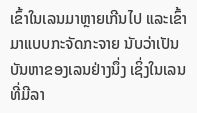ເຂົ້າໃນເລນມາຫຼາຍເກີນໄປ ແລະເຂົ້າມາແບບກະຈັດກະຈາຍ ນັບວ່າເປັນບັນຫາຂອງເລນຢ່າງນຶ່ງ ເຊິ່ງໃນເລນທີ່ມີລາ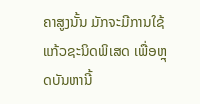ຄາສູງນັ້ນ ມັກຈະມີການໃຊ້ແກ້ວຊະນິດພິເສດ ເພື່ອຫຼຸດບັນຫານີ້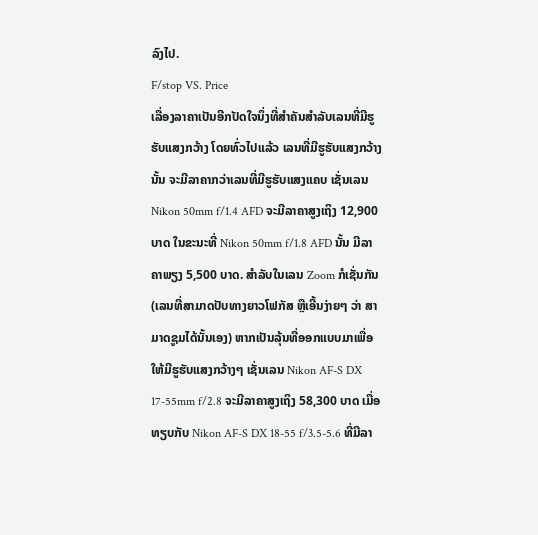ລົງໄປ.
F/stop VS. Price
ເລື່ອງລາຄາເປັນອີກປັດໃຈນຶ່ງທີ່ສຳຄັນສຳລັບເລນທີ່ມີຮູຮັບແສງກວ້າງ ໂດຍທົ່ວໄປແລ້ວ ເລນທີ່ມີຮູຮັບແສງກວ້າງນັ້ນ ຈະມີລາຄາກວ່າເລນທີ່ມີຮູຮັບແສງແຄບ ເຊັ່ນເລນ Nikon 50mm f/1.4 AFD ຈະມີລາຄາສູງເຖິງ 12,900 ບາດ ໃນຂະນະທີ່ Nikon 50mm f/1.8 AFD ນັ້ນ ມີລາຄາພຽງ 5,500 ບາດ. ສຳລັບໃນເລນ Zoom ກໍເຊັ່ນກັນ (ເລນທີ່ສາມາດປັບທາງຍາວໂຟກັສ ຫຼືເອີ້ນງ່າຍໆ ວ່າ ສາມາດຊູມໄດ້ນັ້ນເອງ) ຫາກເປັນລຸ້ນທີ່ອອກແບບມາເພື່ອໃຫ້ມີຮູຮັບແສງກວ້າງໆ ເຊັ່ນເລນ Nikon AF-S DX 17-55mm f/2.8 ຈະມີລາຄາສູງເຖິງ 58,300 ບາດ ເມື່ອທຽບກັບ Nikon AF-S DX 18-55 f/3.5-5.6 ທີ່ມີລາ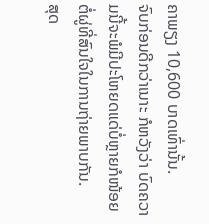ຄາພຽງ 10,600 ບາດເທົ່ານັ້ນ.
ຈົບກ່ອນດີກວ່າເນາະ ກໍຫວັງວ່າ ບົດຄວາມນີ້ຈະພໍມີປະໂຫຍດແດ່ບໍ່ຫຼາຍກໍໜ້ອຍຕໍ່ຜູ່ທີ່ສົນໃຈໃນການຖ່າຍພາບກັນ.
ສຸດ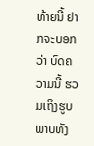ທ້າຍນີ້ ຢາກຈະບອກວ່າ ບົດຄວາມນີ້ ຮວມເຖິງຮູບພາບທັງ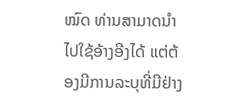ໝົດ ທ່ານສາມາດນຳໄປໃຊ້ອ້າງອີງໄດ້ ແຕ່ຕ້ອງມີການລະບຸທີ່ມີຢ່າງ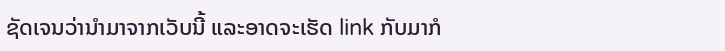ຊັດເຈນວ່ານຳມາຈາກເວັບນີ້ ແລະອາດຈະເຮັດ link ກັບມາກໍ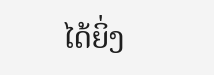ໄດ້ຍິ່ງ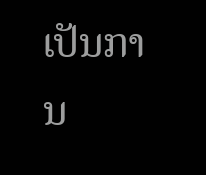ເປັນການ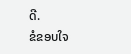ດີ.
ຂໍຂອບໃຈ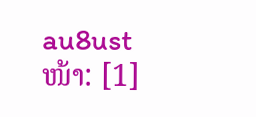au8ust
ໜ້າ: [1]